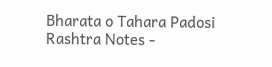Bharata o Tahara Padosi Rashtra Notes -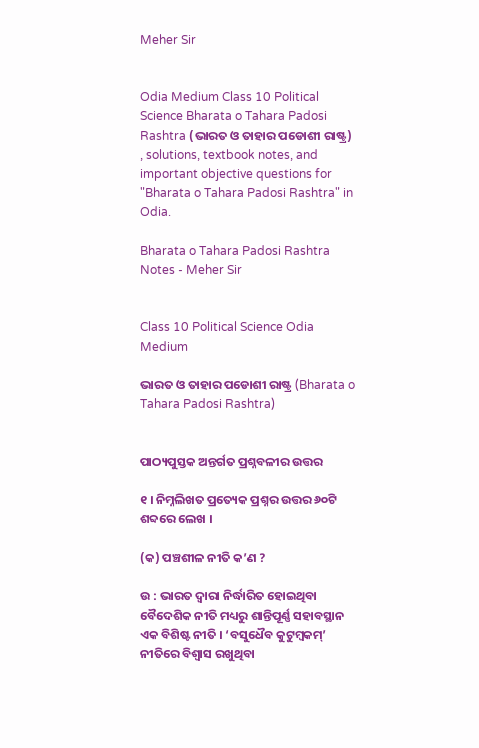Meher Sir


Odia Medium Class 10 Political Science Bharata o Tahara Padosi Rashtra (ଭାରତ ଓ ତାହାର ପଡୋଶୀ ରାଷ୍ଟ୍ର) , solutions, textbook notes, and important objective questions for "Bharata o Tahara Padosi Rashtra" in Odia.

Bharata o Tahara Padosi Rashtra Notes - Meher Sir


Class 10 Political Science Odia Medium

ଭାରତ ଓ ତାହାର ପଡୋଶୀ ରାଷ୍ଟ୍ର (Bharata o Tahara Padosi Rashtra)


ପାଠ୍ୟପୁସ୍ତକ ଅନ୍ତର୍ଗତ ପ୍ରଶ୍ନବଳୀର ଉତ୍ତର

୧ । ନିମ୍ନଲିଖତ ପ୍ରତ୍ୟେକ ପ୍ରଶ୍ନର ଉତ୍ତର ୬୦ଟି ଶବ୍ଦରେ ଲେଖ ।

(କ) ପଞ୍ଚଶୀଳ ନୀତି କ’ଣ ?

ଉ : ଭାରତ ଦ୍ବାରା ନିର୍ଦ୍ଧାରିତ ହୋଇଥିବା ବୈଦେଶିକ ନୀତି ମଧ୍ୟରୁ ଶାନ୍ତିପୂର୍ଣ୍ଣ ସହାବସ୍ଥାନ ଏକ ବିଶିଷ୍ଟ ନୀତି । ‘ବସୁଧୈବ କୁଟୁମ୍ବକମ୍’ ନୀତିରେ ବିଶ୍ବାସ ରଖୁଥିବା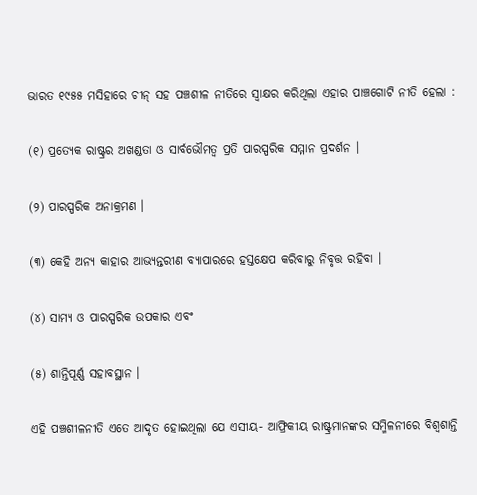ଭାରତ ୧୯୫୫ ମସିହାରେ ଚୀନ୍ ସହ ପଞ୍ଚଶୀଳ ନୀତିରେ ସ୍ଵାକ୍ଷର କରିଥିଲା ଏହାର ପାଞ୍ଚଗୋଟି ନୀତି ହେଲା :

(୧) ପ୍ରତ୍ୟେକ ରାଷ୍ଟ୍ରର ଅଖଣ୍ଡତା ଓ ସାର୍ବଭୌମତ୍ବ ପ୍ରତି ପାରସ୍ପରିକ ସମ୍ମାନ ପ୍ରଦର୍ଶନ ।

(୨) ପାରସ୍ପରିକ ଅନାକ୍ରମଣ ।

(୩) କେହି ଅନ୍ୟ କାହାର ଆଭ୍ୟନ୍ତରୀଣ ବ୍ୟାପାରରେ ହସ୍ତକ୍ଷେପ କରିବାରୁ ନିବୃତ୍ତ ରହିବା ।

(୪) ସାମ୍ୟ ଓ ପାରସ୍ପରିକ ଉପକାର ଏବଂ

(୫) ଶାନ୍ତିପୂର୍ଣ୍ଣ ସହାବସ୍ଥାନ ।

ଏହି ପଞ୍ଚଶୀଳନୀତି ଏତେ ଆଦୃତ ହୋଇଥିଲା ଯେ ଏସୀୟ- ଆଫ୍ରିକୀୟ ରାଷ୍ଟ୍ରମାନଙ୍କର ସମ୍ମିଳନୀରେ ବିଶ୍ୱଶାନ୍ତି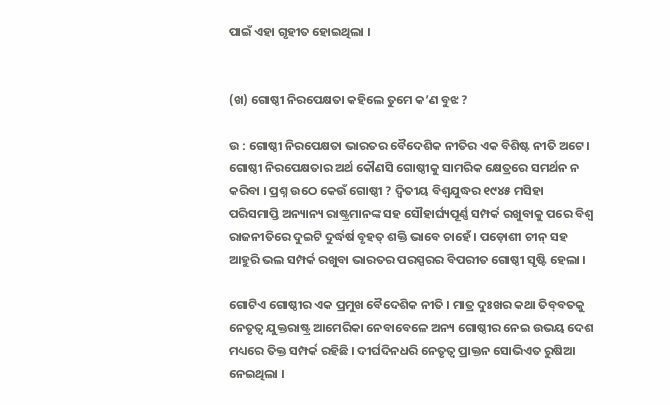ପାଇଁ ଏହା ଗୃହୀତ ହୋଇଥିଲା ।


(ଖ) ଗୋଷ୍ଠୀ ନିରପେକ୍ଷତା କହିଲେ ତୁମେ କ’ଣ ବୁଝ ?

ଉ : ଗୋଷ୍ଠୀ ନିରପେକ୍ଷତା ଭାରତର ବୈଦେଶିକ ନୀତିର ଏକ ବିଶିଷ୍ଟ ନୀତି ଅଟେ ।  ଗୋଷ୍ଠୀ ନିରପେକ୍ଷତାର ଅର୍ଥ କୌଣସି ଗୋଷ୍ଠୀକୁ ସାମରିକ କ୍ଷେତ୍ରରେ ସମର୍ଥନ ନ କରିବା । ପ୍ରଶ୍ନ ଉଠେ କେଉଁ ଗୋଷ୍ଠୀ ? ଦ୍ବିତୀୟ ବିଶ୍ୱଯୁଦ୍ଧର ୧୯୪୫ ମସିହା ପରିସମାପ୍ତି ଅନ୍ୟାନ୍ୟ ରାଷ୍ଟ୍ରମାନଙ୍କ ସହ ସୌହାର୍ଘ୍ୟପୂର୍ଣ୍ଣ ସମ୍ପର୍କ ରଖୁବାକୁ ପରେ ବିଶ୍ବ ରାଜନୀତିରେ ଦୁଇଟି ଦୁର୍ଦ୍ଧର୍ଷ ବୃହତ୍ ଶକ୍ତି ଭାବେ ଚାହେଁ । ପଡ଼ୋଶୀ ଚୀନ୍ ସହ ଆହୁରି ଭଲ ସମ୍ପର୍କ ରଖୁବା ଭାରତର ପରସ୍ପରର ବିପରୀତ ଗୋଷ୍ଠୀ ସୃଷ୍ଟି ହେଲା ।

ଗୋଟିଏ ଗୋଷ୍ଠୀର ଏକ ପ୍ରମୁଖ ବୈଦେଶିକ ନୀତି । ମାତ୍ର ଦୁଃଖର କଥା ତିବ୍‌ବତକୁ ନେତୃତ୍ବ ଯୁକ୍ତରାଷ୍ଟ୍ର ଆମେରିକା ନେବାବେଳେ ଅନ୍ୟ ଗୋଷ୍ଠୀର ନେଇ ଉଭୟ ଦେଶ ମଧ୍ୟରେ ତିକ୍ତ ସମ୍ପର୍କ ରହିଛି । ଦୀର୍ଘଦିନଧରି ନେତୃତ୍ବ ପ୍ରାକ୍ତନ ସୋଭିଏତ ରୁଷିଆ ନେଇଥିଲା ।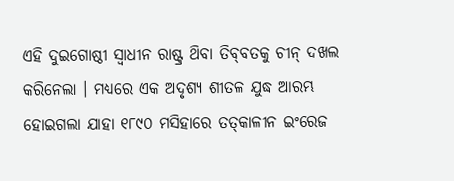ଏହି ଦୁଇଗୋଷ୍ଠୀ ସ୍ଵାଧୀନ ରାଷ୍ଟ୍ର ଥ‌ିବା ତିବ୍‌ବତକୁ ଚୀନ୍ ଦଖଲ କରିନେଲା । ମଧ୍ୟରେ ଏକ ଅଦୃଶ୍ୟ ଶୀତଳ ଯୁଦ୍ଧ ଆରମ୍ଭ ହୋଇଗଲା ଯାହା ୧୮୯୦ ମସିହାରେ ତତ୍‌କାଳୀନ ଇଂରେଜ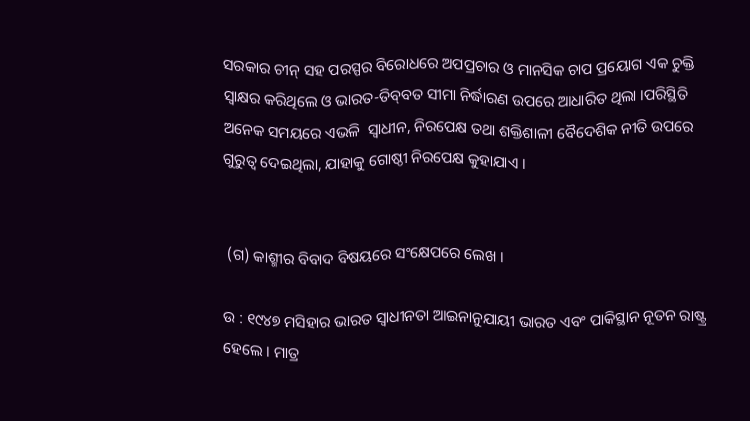ସରକାର ଚୀନ୍ ସହ ପରସ୍ପର ବିରୋଧରେ ଅପପ୍ରଚାର ଓ ମାନସିକ ଚାପ ପ୍ରୟୋଗ ଏକ ଚୁକ୍ତି ସ୍ୱାକ୍ଷର କରିଥିଲେ ଓ ଭାରତ-ତିବ୍‌ବତ ସୀମା ନିର୍ଦ୍ଧାରଣ ଉପରେ ଆଧାରିତ ଥିଲା ।ପରିସ୍ଥିତି ଅନେକ ସମୟରେ ଏଭଳି  ସ୍ଵାଧୀନ, ନିରପେକ୍ଷ ତଥା ଶକ୍ତିଶାଳୀ ବୈଦେଶିକ ନୀତି ଉପରେ ଗୁରୁତ୍ଵ ଦେଇଥିଲା, ଯାହାକୁ ଗୋଷ୍ଠୀ ନିରପେକ୍ଷ କୁହାଯାଏ ।


 (ଗ) କାଶ୍ମୀର ବିବାଦ ବିଷୟରେ ସଂକ୍ଷେପରେ ଲେଖ ।

ଉ : ୧୯୪୭ ମସିହାର ଭାରତ ସ୍ଵାଧୀନତା ଆଇନାନୁଯାୟୀ ଭାରତ ଏବଂ ପାକିସ୍ଥାନ ନୂତନ ରାଷ୍ଟ୍ର ହେଲେ । ମାତ୍ର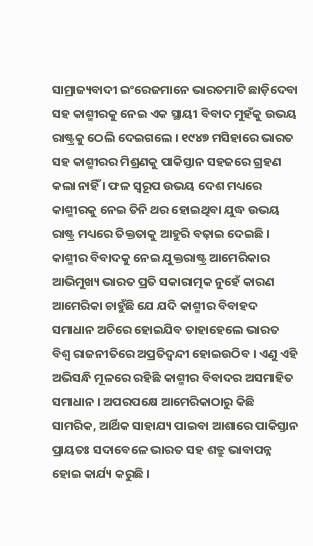ସାମ୍ରାଜ୍ୟବାଦୀ ଇଂରେଜମାନେ ଭାରତମାଟି ଛାଡ଼ିଦେବା ସହ କାଶ୍ମୀରକୁ ନେଇ ଏକ ସ୍ଥାୟୀ ବିବାଦ ମୁହଁକୁ ଉଭୟ ରାଷ୍ଟ୍ରକୁ ଠେଲି ଦେଇଗଲେ । ୧୯୪୭ ମସିହାରେ ଭାରତ ସହ କାଶ୍ମୀରର ମିଶ୍ରଣକୁ ପାକିସ୍ତାନ ସହଜରେ ଗ୍ରହଣ କଲା ନାହିଁ । ଫଳ ସ୍ୱରୂପ ଉଭୟ ଦେଶ ମଧ୍ୟରେ କାଶ୍ମୀରକୁ ନେଇ ତିନି ଥର ହୋଇଥିବା ଯୁଦ୍ଧ ଉଭୟ ରାଷ୍ଟ୍ର ମଧ୍ୟରେ ତିକ୍ତତାକୁ ଆହୁରି ବଢ଼ାଇ ଦେଇଛି । କାଶ୍ମୀର ବିବାଦକୁ ନେଇ ଯୁକ୍ତରାଷ୍ଟ୍ର ଆମେରିକାର ଆଭିମୁଖ୍ୟ ଭାରତ ପ୍ରତି ସକାରାତ୍ମକ ନୁହେଁ କାରଣ ଆମେରିକା ଚାହୁଁଛି ଯେ ଯଦି କାଶ୍ମୀର ବିବାହଦ ସମାଧାନ ଅଚିରେ ହୋଇଯିବ ତାହାହେଲେ ଭାରତ ବିଶ୍ବ ରାଜନୀତିରେ ଅପ୍ରତିଦ୍ବନ୍ଦୀ ହୋଇଉଠିବ । ଏଣୁ ଏହି ଅଭିସନ୍ଧି ମୂଳରେ ରହିଛି କାଶ୍ମୀର ବିବାଦର ଅସମାହିତ ସମାଧାନ । ଅପରପକ୍ଷେ ଆମେରିକାଠାରୁ କିଛି ସାମରିକ, ଆର୍ଥିକ ସାହାଯ୍ୟ ପାଇବା ଆଶାରେ ପାକିସ୍ତାନ ପ୍ରାୟତଃ ସଦାବେଳେ ଭାରତ ସହ ଶତ୍ରୁ ଭାବାପନ୍ନ ହୋଇ କାର୍ଯ୍ୟ କରୁଛି ।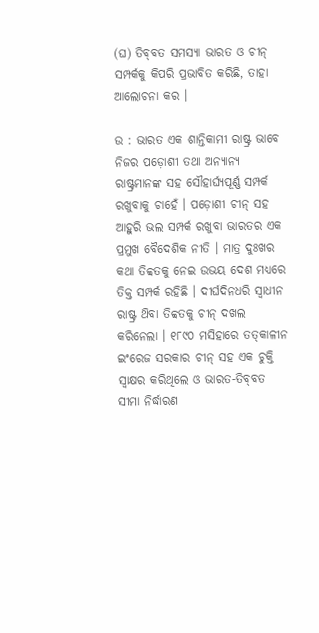(ଘ) ତିବ୍‌ବତ ସମସ୍ୟା ଭାରତ ଓ ଚୀନ୍ ସମ୍ପର୍କକୁ କିପରି ପ୍ରଭାବିତ କରିଛି, ତାହା ଆଲୋଚନା କର ।

ଉ : ଭାରତ ଏକ ଶାନ୍ତିକାମୀ ରାଷ୍ଟ୍ର ଭାବେ ନିଜର ପଡ଼ୋଶୀ ତଥା ଅନ୍ୟାନ୍ୟ ରାଷ୍ଟ୍ରମାନଙ୍କ ସହ ସୌହାର୍ଘ୍ୟପୂର୍ଣ୍ଣ ସମ୍ପର୍କ ରଖୁବାକୁ ଚାହେଁ । ପଡ଼ୋଶୀ ଚୀନ୍ ସହ ଆହୁରି ଭଲ ସମ୍ପର୍କ ରଖୁବା ଭାରତର ଏକ ପ୍ରମୁଖ ବୈଦେଶିକ ନୀତି । ମାତ୍ର ଦୁଃଖର କଥା ତିବ୍ବତକୁ ନେଇ ଉଭୟ ଦେଶ ମଧ୍ୟରେ ତିକ୍ତ ସମ୍ପର୍କ ରହିଛି । ଦୀର୍ଘଦିନଧରି ସ୍ଵାଧୀନ ରାଷ୍ଟ୍ର ଥ‌ିବା ତିବ୍ବତକୁ ଚୀନ୍ ଦଖଲ କରିନେଲା । ୧୮୯୦ ମସିହାରେ ତତ୍‌କାଳୀନ ଇଂରେଜ ସରକାର ଚୀନ୍ ସହ ଏକ ଚୁକ୍ତି ସ୍ୱାକ୍ଷର କରିଥିଲେ ଓ ଭାରତ-ତିବ୍‌ବତ ସୀମା ନିର୍ଦ୍ଧାରଣ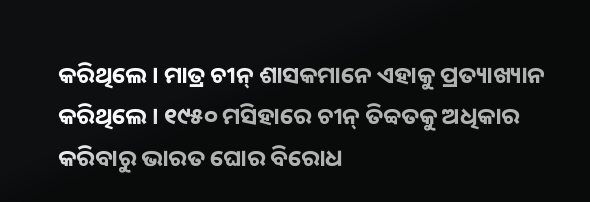କରିଥିଲେ । ମାତ୍ର ଚୀନ୍ ଶାସକମାନେ ଏହାକୁ ପ୍ରତ୍ୟାଖ୍ୟାନ କରିଥିଲେ । ୧୯୫୦ ମସିହାରେ ଚୀନ୍ ତିବ୍ବତକୁ ଅଧିକାର କରିବାରୁ ଭାରତ ଘୋର ବିରୋଧ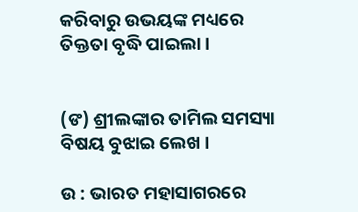କରିବାରୁ ଉଭୟଙ୍କ ମଧ୍ୟରେ ତିକ୍ତତା ବୃଦ୍ଧି ପାଇଲା ।


(ଙ) ଶ୍ରୀଲଙ୍କାର ତାମିଲ ସମସ୍ୟା ବିଷୟ ବୁଝାଇ ଲେଖ ।

ଉ : ଭାରତ ମହାସାଗରରେ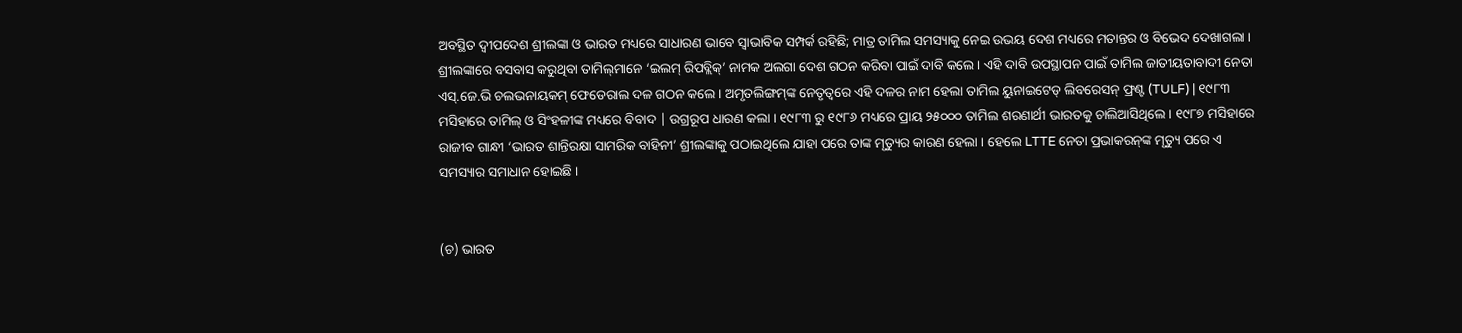ଅବସ୍ଥିତ ଦ୍ବୀପଦେଶ ଶ୍ରୀଲଙ୍କା ଓ ଭାରତ ମଧ୍ୟରେ ସାଧାରଣ ଭାବେ ସ୍ଵାଭାବିକ ସମ୍ପର୍କ ରହିଛି; ମାତ୍ର ତାମିଲ ସମସ୍ୟାକୁ ନେଇ ଉଭୟ ଦେଶ ମଧ୍ୟରେ ମତାନ୍ତର ଓ ବିଭେଦ ଦେଖାଗଲା । ଶ୍ରୀଲଙ୍କାରେ ବସବାସ କରୁଥିବା ତାମିଲ୍‌ମାନେ ‘ଇଲମ୍ ରିପବ୍ଲିକ୍’ ନାମକ ଅଲଗା ଦେଶ ଗଠନ କରିବା ପାଇଁ ଦାବି କଲେ । ଏହି ଦାବି ଉପସ୍ଥାପନ ପାଇଁ ତାମିଲ ଜାତୀୟତାବାଦୀ ନେତା ଏସ୍.ଜେ.ଭି ଚଲଭନାୟକମ୍ ଫେଡେରାଲ ଦଳ ଗଠନ କଲେ । ଅମୃତଲିଙ୍ଗମ୍‌ଙ୍କ ନେତୃତ୍ୱରେ ଏହି ଦଳର ନାମ ହେଲା ତାମିଲ ୟୁନାଇଟେଡ୍ ଲିବରେସନ୍ ଫ୍ରଣ୍ଟ (TULF) | ୧୯୮୩ ମସିହାରେ ତାମିଲ୍ ଓ ସିଂହଳୀଙ୍କ ମଧ୍ୟରେ ବିବାଦ | ଉଗ୍ରରୂପ ଧାରଣ କଲା । ୧୯୮୩ ରୁ ୧୯୮୬ ମଧ୍ୟରେ ପ୍ରାୟ ୨୫୦୦୦ ତାମିଲ ଶରଣାର୍ଥୀ ଭାରତକୁ ଚାଲିଆସିଥିଲେ । ୧୯୮୭ ମସିହାରେ ରାଜୀବ ଗାନ୍ଧୀ ‘ଭାରତ ଶାନ୍ତିରକ୍ଷା ସାମରିକ ବାହିନୀ’ ଶ୍ରୀଲଙ୍କାକୁ ପଠାଇଥିଲେ ଯାହା ପରେ ତାଙ୍କ ମୃତ୍ୟୁର କାରଣ ହେଲା । ହେଲେ LTTE ନେତା ପ୍ରଭାକରନ୍‌ଙ୍କ ମୃତ୍ୟୁ ପରେ ଏ ସମସ୍ୟାର ସମାଧାନ ହୋଇଛି ।


(ଚ) ଭାରତ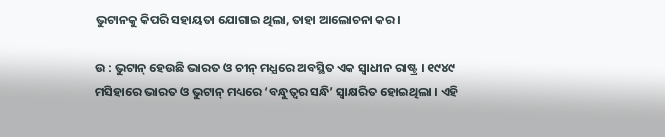ଭୁଟାନକୁ କିପରି ସହାୟତା ଯୋଗାଇ ଥିଲା, ତାହା ଆଲୋଚନା କର ।

ଉ : ଭୁଟାନ୍ ହେଉଛି ଭାରତ ଓ ଚୀନ୍ ମଧ୍ଯରେ ଅବସ୍ଥିତ ଏକ ସ୍ଵାଧୀନ ରାଷ୍ଟ୍ର । ୧୯୪୯ ମସିହାରେ ଭାରତ ଓ ଭୁଟାନ୍ ମଧ୍ୟରେ ‘ବନ୍ଧୁତ୍ଵର ସନ୍ଧି’ ସ୍ବାକ୍ଷରିତ ହୋଇଥିଲା । ଏହି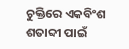ଚୁକ୍ତିରେ ଏକବିଂଶ ଶତାବ୍ଦୀ ପାଇଁ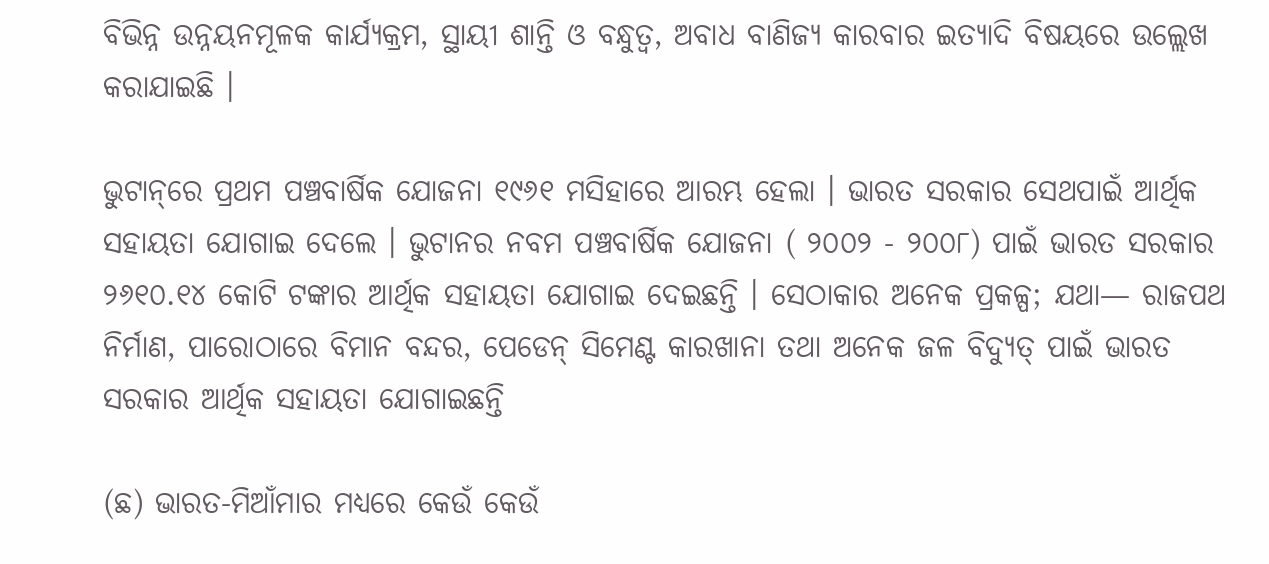ବିଭିନ୍ନ ଉନ୍ନୟନମୂଳକ କାର୍ଯ୍ୟକ୍ରମ, ସ୍ଥାୟୀ ଶାନ୍ତି ଓ ବନ୍ଧୁତ୍ବ, ଅବାଧ ବାଣିଜ୍ୟ କାରବାର ଇତ୍ୟାଦି ବିଷୟରେ ଉଲ୍ଲେଖ କରାଯାଇଛି ।

ଭୁଟାନ୍‌ରେ ପ୍ରଥମ ପଞ୍ଚବାର୍ଷିକ ଯୋଜନା ୧୯୬୧ ମସିହାରେ ଆରମ୍ଭ ହେଲା । ଭାରତ ସରକାର ସେଥପାଇଁ ଆର୍ଥିକ ସହାୟତା ଯୋଗାଇ ଦେଲେ । ଭୁଟାନର ନବମ ପଞ୍ଚବାର୍ଷିକ ଯୋଜନା ( ୨୦୦୨ - ୨୦୦୮) ପାଇଁ ଭାରତ ସରକାର ୨୬୧୦.୧୪ କୋଟି ଟଙ୍କାର ଆର୍ଥିକ ସହାୟତା ଯୋଗାଇ ଦେଇଛନ୍ତି । ସେଠାକାର ଅନେକ ପ୍ରକଳ୍ପ; ଯଥା— ରାଜପଥ ନିର୍ମାଣ, ପାରୋଠାରେ ବିମାନ ବନ୍ଦର, ପେଡେନ୍ ସିମେଣ୍ଟ କାରଖାନା ତଥା ଅନେକ ଜଳ ବିଦ୍ୟୁତ୍ ପାଇଁ ଭାରତ ସରକାର ଆର୍ଥିକ ସହାୟତା ଯୋଗାଇଛନ୍ତି

(ଛ) ଭାରତ-ମିଆଁମାର ମଧ୍ଯରେ କେଉଁ କେଉଁ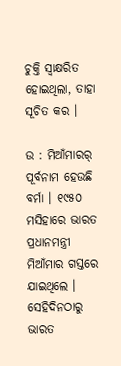ଚୁକ୍ତି ସ୍ୱାକ୍ଷରିତ ହୋଇଥିଲା, ତାହା ସୂଚିତ କର ।

ଉ : ମିଆଁମାରର୍ ପୂର୍ବନାମ ହେଉଛି ବର୍ମା । ୧୯୫୦ ମସିହାରେ ଭାରତ ପ୍ରଧାନମନ୍ତ୍ରୀ ମିଆଁମାର ଗସ୍ତରେ ଯାଇଥିଲେ । ସେହିଦିନଠାରୁ ଭାରତ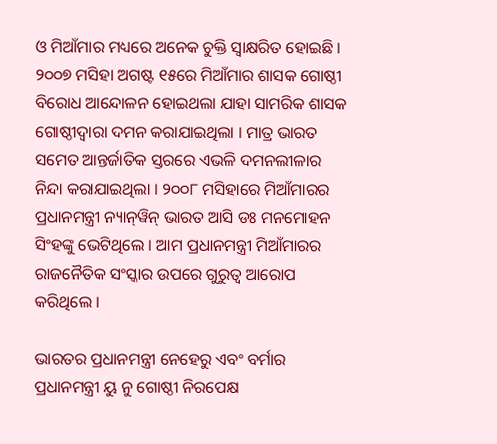ଓ ମିଆଁମାର ମଧ୍ୟରେ ଅନେକ ଚୁକ୍ତି ସ୍ୱାକ୍ଷରିତ ହୋଇଛି । ୨୦୦୭ ମସିହା ଅଗଷ୍ଟ ୧୫ରେ ମିଆଁମାର ଶାସକ ଗୋଷ୍ଠୀ ବିରୋଧ ଆନ୍ଦୋଳନ ହୋଇଥଲା ଯାହା ସାମରିକ ଶାସକ ଗୋଷ୍ଠୀଦ୍ଵାରା ଦମନ କରାଯାଇଥିଲା । ମାତ୍ର ଭାରତ ସମେତ ଆନ୍ତର୍ଜାତିକ ସ୍ତରରେ ଏଭଳି ଦମନଲୀଳାର ନିନ୍ଦା କରାଯାଇଥିଲା । ୨୦୦୮ ମସିହାରେ ମିଆଁମାରର ପ୍ରଧାନମନ୍ତ୍ରୀ ନ୍ୟାନ୍‌ୱିନ୍ ଭାରତ ଆସି ଡଃ ମନମୋହନ ସିଂହଙ୍କୁ ଭେଟିଥିଲେ । ଆମ ପ୍ରଧାନମନ୍ତ୍ରୀ ମିଆଁମାରର ରାଜନୈତିକ ସଂସ୍କାର ଉପରେ ଗୁରୁତ୍ବ ଆରୋପ କରିଥିଲେ ।

ଭାରତର ପ୍ରଧାନମନ୍ତ୍ରୀ ନେହେରୁ ଏବଂ ବର୍ମାର ପ୍ରଧାନମନ୍ତ୍ରୀ ୟୁ ନୁ ଗୋଷ୍ଠୀ ନିରପେକ୍ଷ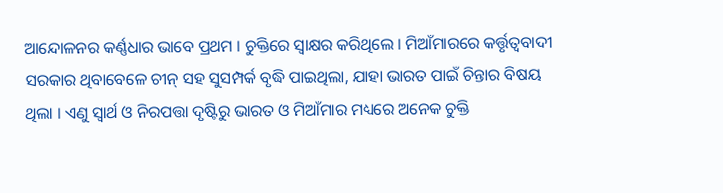ଆନ୍ଦୋଳନର କର୍ଣ୍ଣଧାର ଭାବେ ପ୍ରଥମ । ଚୁକ୍ତିରେ ସ୍ବାକ୍ଷର କରିଥିଲେ । ମିଆଁମାରରେ କର୍ତ୍ତୃତ୍ବବାଦୀ ସରକାର ଥିବାବେଳେ ଚୀନ୍ ସହ ସୁସମ୍ପର୍କ ବୃଦ୍ଧି ପାଇଥିଲା, ଯାହା ଭାରତ ପାଇଁ ଚିନ୍ତାର ବିଷୟ ଥିଲା । ଏଣୁ ସ୍ଵାର୍ଥ ଓ ନିରପତ୍ତା ଦୃଷ୍ଟିରୁ ଭାରତ ଓ ମିଆଁମାର ମଧ୍ୟରେ ଅନେକ ଚୁକ୍ତି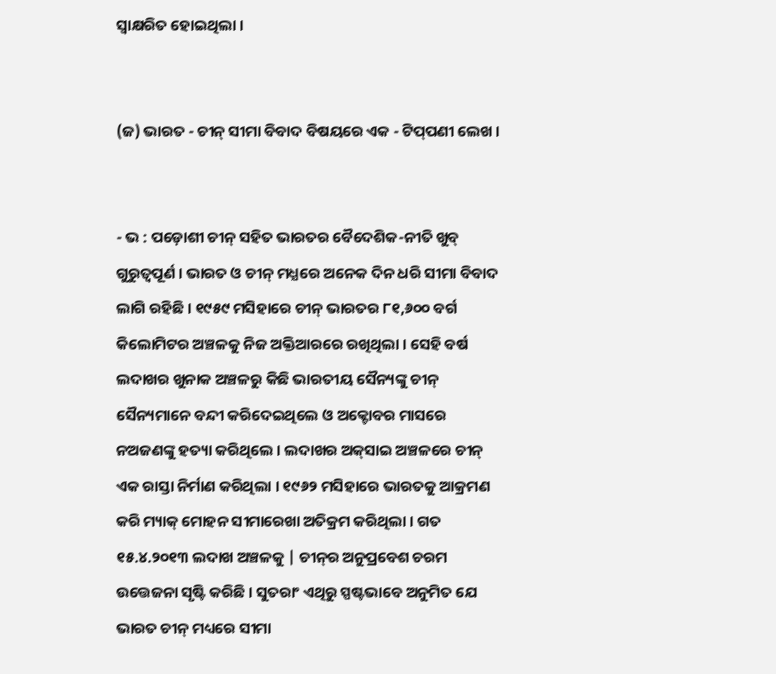ସ୍ୱାକ୍ଷରିତ ହୋଇଥିଲା ।


(ଜ) ଭାରତ - ଚୀନ୍ ସୀମା ବିବାଦ ବିଷୟରେ ଏକ - ଟିପ୍‌ପଣୀ ଲେଖ ।


- ଭ : ପଡ଼ୋଶୀ ଚୀନ୍ ସହିତ ଭାରତର ବୈଦେଶିକ-ନୀତି ଖୁବ୍ ଗୁରୁତ୍ବପୂର୍ଣ । ଭାରତ ଓ ଚୀନ୍ ମଧ୍ଯରେ ଅନେକ ଦିନ ଧରି ସୀମା ବିବାଦ ଲାଗି ରହିଛି । ୧୯୫୯ ମସିହାରେ ଚୀନ୍ ଭାରତର ୮୧,୬୦୦ ବର୍ଗ କିଲୋମିଟର ଅଞ୍ଚଳକୁ ନିଜ ଅକ୍ତିଆରରେ ରଖିଥିଲା । ସେହି ବର୍ଷ ଲଦାଖର ଖୁନାକ ଅଞ୍ଚଳରୁ କିଛି ଭାରତୀୟ ସୈନ୍ୟଙ୍କୁ ଚୀନ୍ ସୈନ୍ୟମାନେ ବନ୍ଦୀ କରିଦେଇଥିଲେ ଓ ଅକ୍ଟୋବର ମାସରେ ନଅଜଣଙ୍କୁ ହତ୍ୟା କରିଥିଲେ । ଲଦାଖର ଅକ୍‌ସାଇ ଅଞ୍ଚଳରେ ଚୀନ୍ ଏକ ରାସ୍ତା ନିର୍ମାଣ କରିଥିଲା । ୧୯୬୨ ମସିହାରେ ଭାରତକୁ ଆକ୍ରମଣ କରି ମ୍ୟାକ୍ ମୋହନ ସୀମାରେଖା ଅତିକ୍ରମ କରିଥିଲା । ଗତ ୧୫.୪.୨୦୧୩ ଲଦାଖ ଅଞ୍ଚଳକୁ | ଚୀନ୍‌ର ଅନୁପ୍ରବେଶ ଚରମ ଉତ୍ତେଜନା ସୃଷ୍ଟି କରିଛି । ସୁତରାଂ ଏଥିରୁ ସ୍ପଷ୍ଟଭାବେ ଅନୁମିତ ଯେ ଭାରତ ଚୀନ୍ ମଧ୍ୟରେ ସୀମା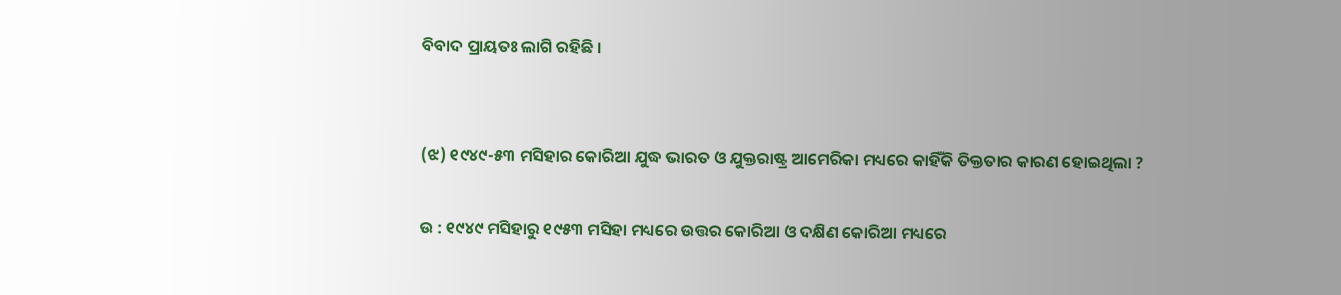ବିବାଦ ପ୍ରାୟତଃ ଲାଗି ରହିଛି ।


(ଝ) ୧୯୪୯-୫୩ ମସିହାର କୋରିଆ ଯୁଦ୍ଧ ଭାରତ ଓ ଯୁକ୍ତରାଷ୍ଟ୍ର ଆମେରିକା ମଧ୍ୟରେ କାହିଁକି ତିକ୍ତତାର କାରଣ ହୋଇଥିଲା ?

ଉ : ୧୯୪୯ ମସିହାରୁ ୧୯୫୩ ମସିହା ମଧ୍ୟରେ ଉତ୍ତର କୋରିଆ ଓ ଦକ୍ଷିଣ କୋରିଆ ମଧ୍ୟରେ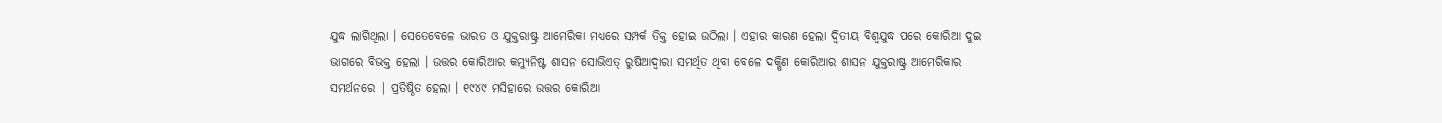ଯୁଦ୍ଧ ଲାଗିଥିଲା । ସେତେବେଳେ ଭାରତ ଓ ଯୁକ୍ତରାଷ୍ଟ୍ର ଆମେରିକା ମଧ୍ୟରେ ସମ୍ପର୍କ ତିକ୍ତ ହୋଇ ଉଠିଲା । ଏହାର କାରଣ ହେଲା ଦ୍ବିତୀୟ ବିଶ୍ବଯୁଦ୍ଧ ପରେ କୋରିଆ ଦୁଇ ଭାଗରେ ବିଭକ୍ତ ହେଲା । ଉତ୍ତର କୋରିଆର କମ୍ୟୁନିଷ୍ଟ ଶାସନ ସୋଭିଏତ୍ ରୁଷିଆଦ୍ଵାରା ସମର୍ଥିତ ଥିବା ବେଳେ ଦକ୍ଷିଣ କୋରିଆର ଶାସନ ଯୁକ୍ତରାଷ୍ଟ୍ର ଆମେରିକାର ସମର୍ଥନରେ | ପ୍ରତିଷ୍ଠିତ ହେଲା । ୧୯୪୯ ମସିହାରେ ଉତ୍ତର କୋରିଆ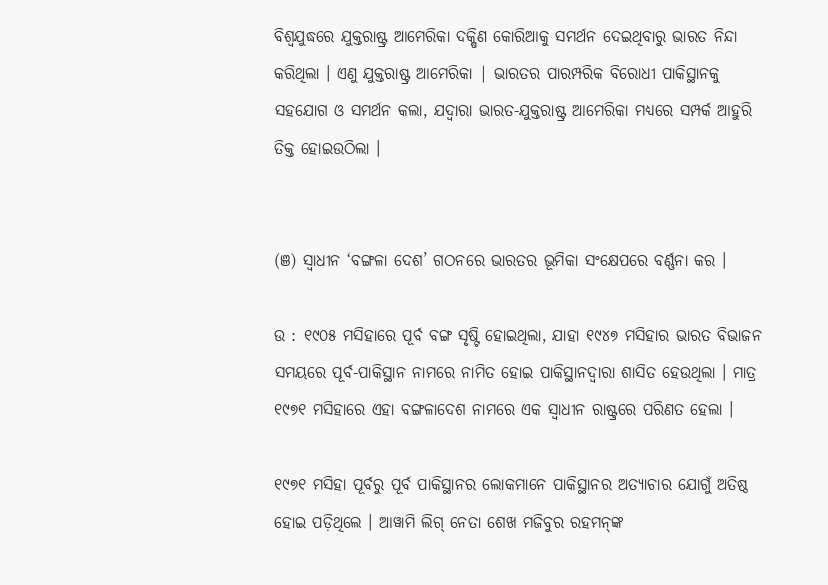ବିଶ୍ବଯୁଦ୍ଧରେ ଯୁକ୍ତରାଷ୍ଟ୍ର ଆମେରିକା ଦକ୍ଷିଣ କୋରିଆକୁ ସମର୍ଥନ ଦେଇଥିବାରୁ ଭାରତ ନିନ୍ଦା କରିଥିଲା । ଏଣୁ ଯୁକ୍ତରାଷ୍ଟ୍ର ଆମେରିକା | ଭାରତର ପାରମ୍ପରିକ ବିରୋଧୀ ପାକିସ୍ଥାନକୁ ସହଯୋଗ ଓ ସମର୍ଥନ କଲା, ଯଦ୍ବାରା ଭାରତ-ଯୁକ୍ତରାଷ୍ଟ୍ର ଆମେରିକା ମଧ୍ୟରେ ସମ୍ପର୍କ ଆହୁରି ତିକ୍ତ ହୋଇଉଠିଲା ।


(ଞ) ସ୍ଵାଧୀନ ‘ବଙ୍ଗଳା ଦେଶ’ ଗଠନରେ ଭାରତର ଭୂମିକା ସଂକ୍ଷେପରେ ବର୍ଣ୍ଣନା କର ।

ଉ : ୧୯୦୫ ମସିହାରେ ପୂର୍ବ ବଙ୍ଗ ସୃଷ୍ଟି ହୋଇଥିଲା, ଯାହା ୧୯୪୭ ମସିହାର ଭାରତ ବିଭାଜନ ସମୟରେ ପୂର୍ବ-ପାକିସ୍ଥାନ ନାମରେ ନାମିତ ହୋଇ ପାକିସ୍ଥାନଦ୍ୱାରା ଶାସିତ ହେଉଥିଲା । ମାତ୍ର ୧୯୭୧ ମସିହାରେ ଏହା ବଙ୍ଗଳାଦେଶ ନାମରେ ଏକ ସ୍ଵାଧୀନ ରାଷ୍ଟ୍ରରେ ପରିଣତ ହେଲା ।

୧୯୭୧ ମସିହା ପୂର୍ବରୁ ପୂର୍ବ ପାକିସ୍ଥାନର ଲୋକମାନେ ପାକିସ୍ଥାନର ଅତ୍ୟାଚାର ଯୋଗୁଁ ଅତିଷ୍ଠ ହୋଇ ପଡ଼ିଥିଲେ । ଆୱାମି ଲିଗ୍ ନେତା ଶେଖ ମଜିବୁର ରହମନ୍‌ଙ୍କ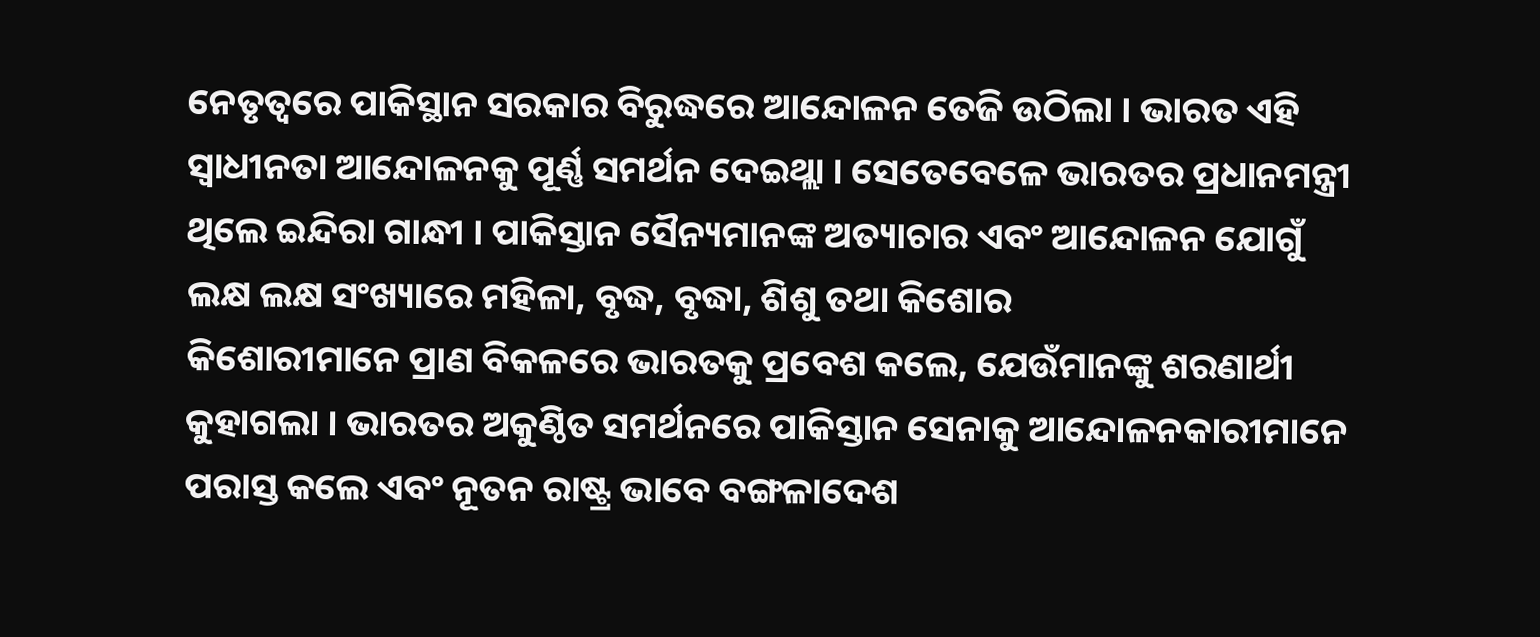ନେତୃତ୍ଵରେ ପାକିସ୍ଥାନ ସରକାର ବିରୁଦ୍ଧରେ ଆନ୍ଦୋଳନ ତେଜି ଉଠିଲା । ଭାରତ ଏହି ସ୍ଵାଧୀନତା ଆନ୍ଦୋଳନକୁ ପୂର୍ଣ୍ଣ ସମର୍ଥନ ଦେଇଥ୍ଲା । ସେତେବେଳେ ଭାରତର ପ୍ରଧାନମନ୍ତ୍ରୀ ଥିଲେ ଇନ୍ଦିରା ଗାନ୍ଧୀ । ପାକିସ୍ତାନ ସୈନ୍ୟମାନଙ୍କ ଅତ୍ୟାଚାର ଏବଂ ଆନ୍ଦୋଳନ ଯୋଗୁଁ ଲକ୍ଷ ଲକ୍ଷ ସଂଖ୍ୟାରେ ମହିଳା, ବୃଦ୍ଧ, ବୃଦ୍ଧା, ଶିଶୁ ତଥା କିଶୋର
କିଶୋରୀମାନେ ପ୍ରାଣ ବିକଳରେ ଭାରତକୁ ପ୍ରବେଶ କଲେ, ଯେଉଁମାନଙ୍କୁ ଶରଣାର୍ଥୀ କୁହାଗଲା । ଭାରତର ଅକୁଣ୍ଠିତ ସମର୍ଥନରେ ପାକିସ୍ତାନ ସେନାକୁ ଆନ୍ଦୋଳନକାରୀମାନେ ପରାସ୍ତ କଲେ ଏବଂ ନୂତନ ରାଷ୍ଟ୍ର ଭାବେ ବଙ୍ଗଳାଦେଶ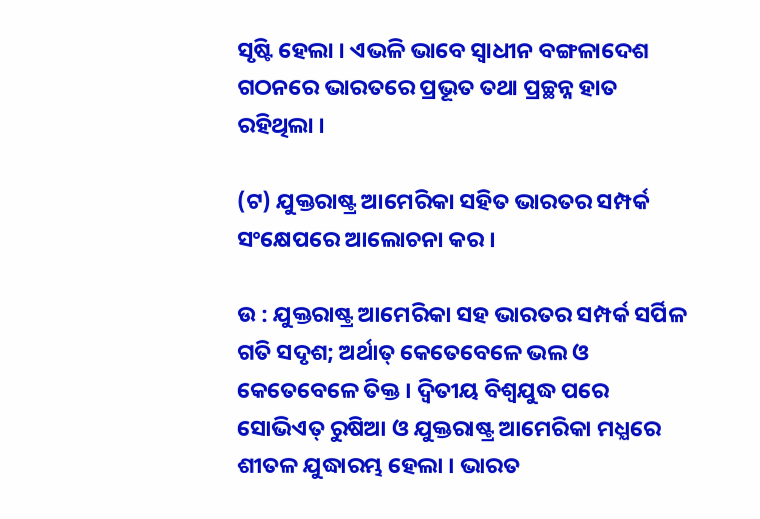ସୃଷ୍ଟି ହେଲା । ଏଭଳି ଭାବେ ସ୍ଵାଧୀନ ବଙ୍ଗଳାଦେଶ ଗଠନରେ ଭାରତରେ ପ୍ରଭୂତ ତଥା ପ୍ରଚ୍ଛନ୍ନ ହାତ ରହିଥିଲା ।

(ଟ) ଯୁକ୍ତରାଷ୍ଟ୍ର ଆମେରିକା ସହିତ ଭାରତର ସମ୍ପର୍କ ସଂକ୍ଷେପରେ ଆଲୋଚନା କର ।

ଉ : ଯୁକ୍ତରାଷ୍ଟ୍ର ଆମେରିକା ସହ ଭାରତର ସମ୍ପର୍କ ସର୍ପିଳ ଗତି ସଦୃଶ; ଅର୍ଥାତ୍ କେତେବେଳେ ଭଲ ଓ କେତେବେଳେ ତିକ୍ତ । ଦ୍ଵିତୀୟ ବିଶ୍ୱଯୁଦ୍ଧ ପରେ ସୋଭିଏତ୍ ରୁଷିଆ ଓ ଯୁକ୍ତରାଷ୍ଟ୍ର ଆମେରିକା ମଧ୍ଯରେ ଶୀତଳ ଯୁଦ୍ଧାରମ୍ଭ ହେଲା । ଭାରତ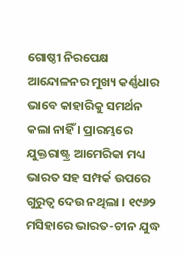ଗୋଷ୍ଠୀ ନିରପେକ୍ଷ ଆନ୍ଦୋଳନର ମୁଖ୍ୟ କର୍ଣ୍ଣଧାର ଭାବେ କାହାରିକୁ ସମର୍ଥନ କଲା ନାହିଁ । ପ୍ରାରମ୍ଭରେ ଯୁକ୍ତରାଷ୍ଟ୍ର ଆମେରିକା ମଧ୍ୟ ଭାରତ ସହ ସମ୍ପର୍କ ଉପରେ ଗୁରୁତ୍ବ ଦେଉ ନଥିଲା । ୧୯୬୨ ମସିହାରେ ଭାରତ-ଚୀନ ଯୁଦ୍ଧ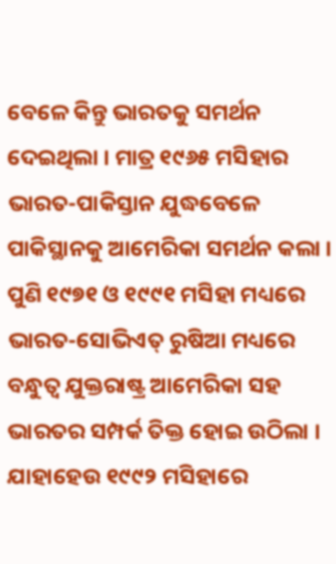ବେଳେ କିନ୍ତୁ ଭାରତକୁ ସମର୍ଥନ ଦେଇଥିଲା । ମାତ୍ର ୧୯୬୫ ମସିହାର ଭାରତ-ପାକିସ୍ତାନ ଯୁଦ୍ଧବେଳେ ପାକିସ୍ଥାନକୁ ଆମେରିକା ସମର୍ଥନ କଲା । ପୁଣି ୧୯୭୧ ଓ ୧୯୯୧ ମସିହା ମଧ୍ୟରେ ଭାରତ-ସୋଭିଏତ୍ ରୁଷିଆ ମଧ୍ୟରେ ବନ୍ଧୁତ୍ଵ ଯୁକ୍ତରାଷ୍ଟ୍ର ଆମେରିକା ସହ ଭାରତର ସମ୍ପର୍କ ତିକ୍ତ ହୋଇ ଉଠିଲା । ଯାହାହେଉ ୧୯୯୨ ମସିହାରେ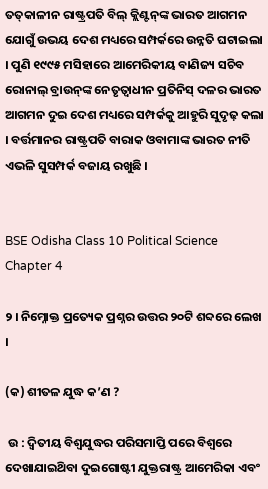ତତ୍‌କାଳୀନ ରାଷ୍ଟ୍ରପତି ବିଲ୍ କ୍ଲିଣ୍ଟନ୍‌ଙ୍କ ଭାରତ ଆଗମନ ଯୋଗୁଁ ଉଭୟ ଦେଶ ମଧ୍ୟରେ ସମ୍ପର୍କରେ ଉନ୍ନତି ଘଟାଇଲା । ପୁଣି ୧୯୯୫ ମସିହାରେ ଆମେରିକୀୟ ବାଣିଜ୍ୟ ସଚିବ ରୋନାଲ୍‌ ବ୍ରାଉନ୍‌ଙ୍କ ନେତୃତ୍ବାଧୀନ ପ୍ରତିନିସ୍‌ ଦଳର ଭାରତ ଆଗମନ ଦୁଇ ଦେଶ ମଧ୍ୟରେ ସମ୍ପର୍କକୁ ଆହୁରି ସୁଦୃଢ଼ କଲା । ବର୍ତ୍ତମାନର ରାଷ୍ଟ୍ରପତି ବାରାକ ଓବାମାଙ୍କ ଭାରତ ନୀତି ଏଭଳି ସୁସମ୍ପର୍କ ବଜାୟ ରଖୁଛି ।


BSE Odisha Class 10 Political Science Chapter 4

୨ । ନିମ୍ନୋକ୍ତ ପ୍ରତ୍ୟେକ ପ୍ରଶ୍ନର ଉତ୍ତର ୨୦ଟି ଶବ୍ଦରେ ଲେଖ ।

(କ) ଶୀତଳ ଯୁଦ୍ଧ କ’ଣ ?

 ଉ : ଦ୍ଵିତୀୟ ବିଶ୍ବଯୁଦ୍ଧର ପରିସମାପ୍ତି ପରେ ବିଶ୍ବରେ ଦେଖାଯାଇଥ‌ିବା ଦୁଇଗୋଷ୍ଟୀ ଯୁକ୍ତରାଷ୍ଟ୍ର ଆମେରିକା ଏବଂ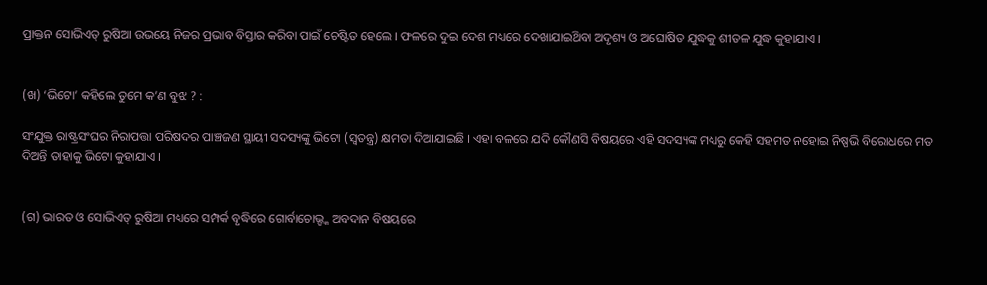ପ୍ରାକ୍ତନ ସୋଭିଏତ୍ ରୁଷିଆ ଉଭୟେ ନିଜର ପ୍ରଭାବ ବିସ୍ତାର କରିବା ପାଇଁ ଚେଷ୍ଟିତ ହେଲେ । ଫଳରେ ଦୁଇ ଦେଶ ମଧ୍ୟରେ ଦେଖାଯାଇଥ‌ିବା ଅଦୃଶ୍ୟ ଓ ଅଘୋଷିତ ଯୁଦ୍ଧକୁ ଶୀତଳ ଯୁଦ୍ଧ କୁହାଯାଏ ।


(ଖ) ‘ଭିଟୋ’ କହିଲେ ତୁମେ କ’ଣ ବୁଝ ? :

ସଂଯୁକ୍ତ ରାଷ୍ଟ୍ରସଂଘର ନିରାପତ୍ତା ପରିଷଦର ପାଞ୍ଚଜଣ ସ୍ଥାୟୀ ସଦସ୍ୟଙ୍କୁ ଭିଟୋ (ସ୍ଵତନ୍ତ୍ର) କ୍ଷମତା ଦିଆଯାଇଛି । ଏହା ବଳରେ ଯଦି କୌଣସି ବିଷୟରେ ଏହି ସଦସ୍ୟଙ୍କ ମଧ୍ୟରୁ କେହି ସହମତ ନହୋଇ ନିଷ୍ପଭି ବିରୋଧରେ ମତ ଦିଅନ୍ତି ତାହାକୁ ଭିଟୋ କୁହାଯାଏ ।


(ଗ) ଭାରତ ଓ ସୋଭିଏତ୍ ରୁଷିଆ ମଧ୍ୟରେ ସମ୍ପର୍କ ବୃଦ୍ଧିରେ ଗୋର୍ବାଚୋଭ୍ଙ୍କ ଅବଦାନ ବିଷୟରେ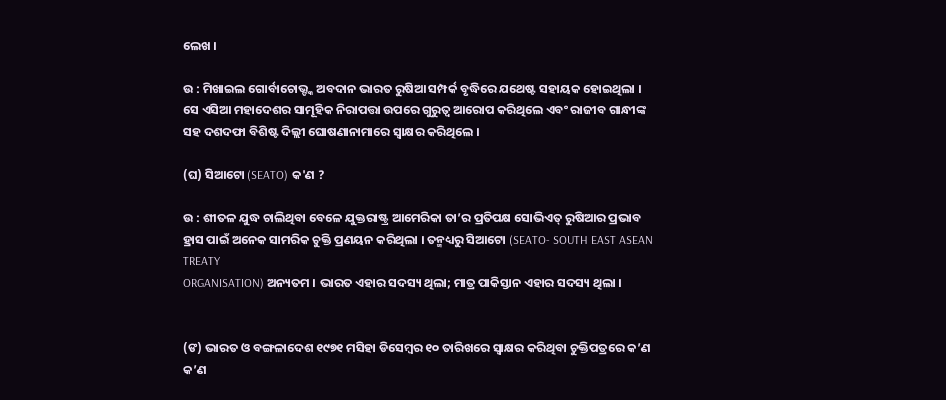ଲେଖ ।

ଉ : ମିଖାଇଲ ଗୋର୍ବାଚୋଭ୍ଙ୍କ ଅବଦାନ ଭାରତ ରୁଷିଆ ସମ୍ପର୍କ ବୃଦ୍ଧିରେ ଯଥେଷ୍ଟ ସହାୟକ ହୋଇଥିଲା । ସେ ଏସିଆ ମହାଦେଶର ସାମୂହିକ ନିରାପତ୍ତା ଉପରେ ଗୁରୁତ୍ବ ଆରୋପ କରିଥିଲେ ଏବଂ ରାଜୀବ ଗାନ୍ଧୀଙ୍କ ସହ ଦଶଦଫା ବିଶିଷ୍ଟ ଦିଲ୍ଲୀ ଘୋଷଣାନାମାରେ ସ୍ବାକ୍ଷର କରିଥିଲେ ।

(ଘ) ସିଆଟୋ (SEATO) କ'ଣ ?

ଉ : ଶୀତଳ ଯୁଦ୍ଧ ଚାଲିଥିବା ବେଳେ ଯୁକ୍ତରାଷ୍ଟ୍ର ଆମେରିକା ତା’ର ପ୍ରତିପକ୍ଷ ସୋଭିଏତ୍ ରୁଷିଆର ପ୍ରଭାବ ହ୍ରାସ ପାଇଁ ଅନେକ ସାମରିକ ଚୁକ୍ତି ପ୍ରଣୟନ କରିଥିଲା । ତନ୍ମଧ୍ୟରୁ ସିଆଟୋ (SEATO- SOUTH EAST ASEAN TREATY
ORGANISATION) ଅନ୍ୟତମ । ଭାରତ ଏହାର ସଦସ୍ୟ ଥିଲା; ମାତ୍ର ପାକିସ୍ତାନ ଏହାର ସଦସ୍ୟ ଥିଲା ।


(ଙ) ଭାରତ ଓ ବଙ୍ଗଳାଦେଶ ୧୯୭୧ ମସିହା ଡିସେମ୍ବର ୧୦ ତାରିଖରେ ସ୍ବାକ୍ଷର କରିଥିବା ଚୁକ୍ତିପତ୍ରରେ କ’ଣ କ’ଣ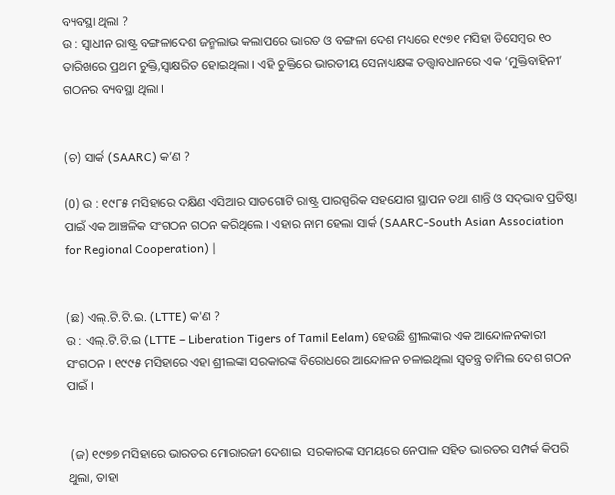ବ୍ୟବସ୍ଥା ଥିଲା ?
ଉ : ସ୍ଵାଧୀନ ରାଷ୍ଟ୍ର ବଙ୍ଗଳାଦେଶ ଜନ୍ମଲାଭ କଲାପରେ ଭାରତ ଓ ବଙ୍ଗଳା ଦେଶ ମଧ୍ୟରେ ୧୯୭୧ ମସିହା ଡିସେମ୍ବର ୧୦ ତାରିଖରେ ପ୍ରଥମ ଚୁକ୍ତି,ସ୍ବାକ୍ଷରିତ ହୋଇଥିଲା । ଏହି ଚୁକ୍ତିରେ ଭାରତୀୟ ସେନାଧ୍ୟକ୍ଷଙ୍କ ତତ୍ତ୍ୱାବଧାନରେ ଏକ ‘ମୁକ୍ତିବାହିନୀ’ ଗଠନର ବ୍ୟବସ୍ଥା ଥିଲା ।


(ଚ) ସାର୍କ (SAARC) କ’ଣ ?

(0) ଉ : ୧୯୮୫ ମସିହାରେ ଦକ୍ଷିଣ ଏସିଆର ସାତଗୋଟି ରାଷ୍ଟ୍ର ପାରସ୍ପରିକ ସହଯୋଗ ସ୍ଥାପନ ତଥା ଶାନ୍ତି ଓ ସଦ୍‌ଭାବ ପ୍ରତିଷ୍ଠା ପାଇଁ ଏକ ଆଞ୍ଚଳିକ ସଂଗଠନ ଗଠନ କରିଥିଲେ । ଏହାର ନାମ ହେଲା ସାର୍କ (SAARC-South Asian Association for Regional Cooperation) |


(ଛ) ଏଲ୍‌.ଟି.ଟି.ଇ. (LTTE) କ'ଣ ?
ଉ : ଏଲ୍.ଟି.ଟି.ଇ (LTTE – Liberation Tigers of Tamil Eelam) ହେଉଛି ଶ୍ରୀଲଙ୍କାର ଏକ ଆନ୍ଦୋଳନକାରୀ ସଂଗଠନ । ୧୯୯୫ ମସିହାରେ ଏହା ଶ୍ରୀଲଙ୍କା ସରକାରଙ୍କ ବିରୋଧରେ ଆନ୍ଦୋଳନ ଚଳାଇଥିଲା ସ୍ଵତନ୍ତ୍ର ତାମିଲ ଦେଶ ଗଠନ ପାଇଁ ।


 (ଜ) ୧୯୭୭ ମସିହାରେ ଭାରତର ମୋରାରଜୀ ଦେଶାଇ  ସରକାରଙ୍କ ସମୟରେ ନେପାଳ ସହିତ ଭାରତର ସମ୍ପର୍କ କିପରି ଥୁଲା, ତାହା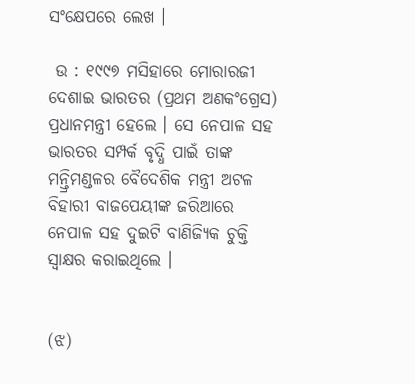ସଂକ୍ଷେପରେ ଲେଖ ।

 ଉ : ୧୯୯୭ ମସିହାରେ ମୋରାରଜୀ ଦେଶାଇ ଭାରତର (ପ୍ରଥମ ଅଣକଂଗ୍ରେସ) ପ୍ରଧାନମନ୍ତ୍ରୀ ହେଲେ । ସେ ନେପାଳ ସହ ଭାରତର ସମ୍ପର୍କ ବୃଦ୍ଧି ପାଇଁ ତାଙ୍କ ମନ୍ତ୍ରିମଣ୍ଡଳର ବୈଦେଶିକ ମନ୍ତ୍ରୀ ଅଟଳ ବିହାରୀ ବାଜପେୟୀଙ୍କ ଜରିଆରେ ନେପାଳ ସହ ଦୁଇଟି ବାଣିଜ୍ୟିକ ଚୁକ୍ତି ସ୍ୱାକ୍ଷର କରାଇଥିଲେ ।


(ଝ)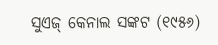ସୁଏଜ୍ କେନାଲ ସଙ୍କଟ (୧୯୫୬)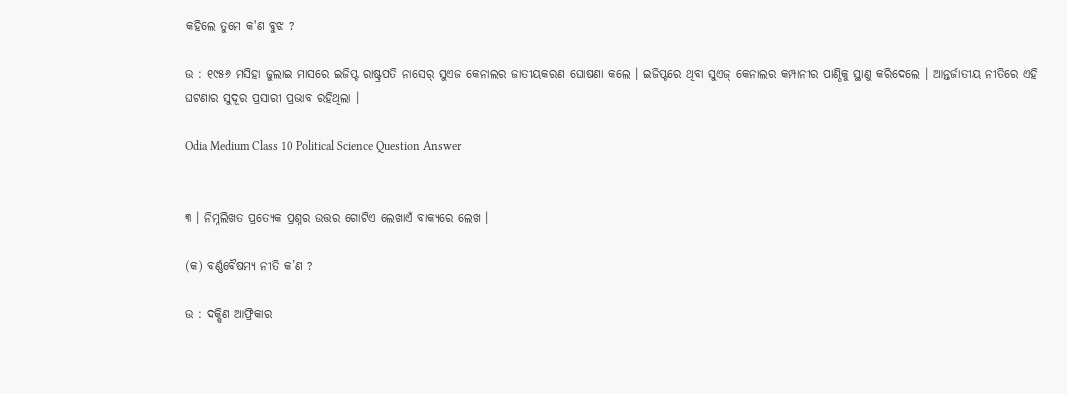କହିଲେ ତୁମେ କ'ଣ ବୁଝ ?

ଉ : ୧୯୫୬ ମସିହା ଜୁଲାଇ ମାସରେ ଇଜିପ୍ଟ ରାଷ୍ଟ୍ରପତି ନାସେର୍ ସୁଏଜ କେନାଲର ଜାତୀୟକରଣ ଘୋଷଣା କଲେ । ଇଜିପ୍ଟରେ ଥିବା ସୁଏଜ୍ କେନାଲର କମ୍ପାନୀର ପାଣ୍ଠିକୁ ସ୍ଥାଣୁ କରିଦେଲେ । ଆନ୍ତର୍ଜାତୀୟ ନୀତିରେ ଏହି ଘଟଣାର ସୁଦୂର ପ୍ରସାରୀ ପ୍ରଭାବ ରହିଥିଲା ।

Odia Medium Class 10 Political Science Question Answer


୩ । ନିମ୍ନଲିଖତ ପ୍ରତ୍ୟେକ ପ୍ରଶ୍ନର ଉତ୍ତର ଗୋଟିଏ ଲେଖାଏଁ ବାକ୍ୟରେ ଲେଖ ।

(କ) ବର୍ଣ୍ଣବୈଷମ୍ୟ ନୀତି କ’ଣ ?

ଉ : ଦକ୍ଷିଣ ଆଫ୍ରିକାର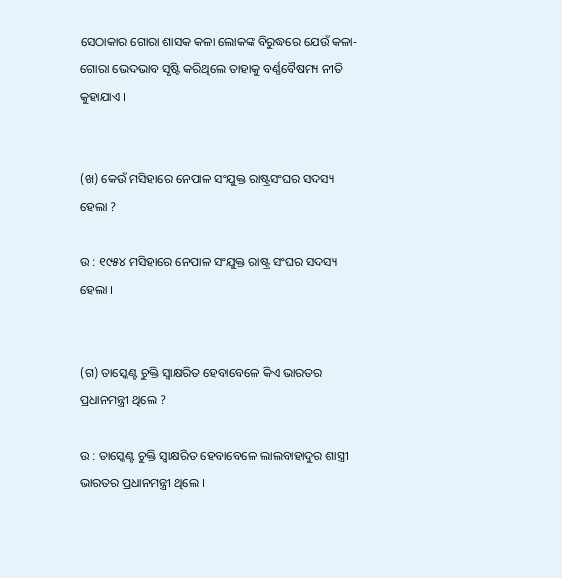ସେଠାକାର ଗୋରା ଶାସକ କଳା ଲୋକଙ୍କ ବିରୁଦ୍ଧରେ ଯେଉଁ କଳା-ଗୋରା ଭେଦଭାବ ସୃଷ୍ଟି କରିଥିଲେ ତାହାକୁ ବର୍ଣ୍ଣବୈଷମ୍ୟ ନୀତି କୁହାଯାଏ ।


(ଖ) କେଉଁ ମସିହାରେ ନେପାଳ ସଂଯୁକ୍ତ ରାଷ୍ଟ୍ରସଂଘର ସଦସ୍ୟ ହେଲା ?

ଉ : ୧୯୫୪ ମସିହାରେ ନେପାଳ ସଂଯୁକ୍ତ ରାଷ୍ଟ୍ର ସଂଘର ସଦସ୍ୟ ହେଲା ।


(ଗ) ତାସ୍କେଣ୍ଟ ଚୁକ୍ତି ସ୍ୱାକ୍ଷରିତ ହେବାବେଳେ କିଏ ଭାରତର ପ୍ରଧାନମନ୍ତ୍ରୀ ଥିଲେ ?

ଉ : ତାସ୍କେଣ୍ଟ ଚୁକ୍ତି ସ୍ୱାକ୍ଷରିତ ହେବାବେଳେ ଲାଲବାହାଦୁର ଶାସ୍ତ୍ରୀ ଭାରତର ପ୍ରଧାନମନ୍ତ୍ରୀ ଥିଲେ ।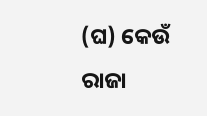(ଘ) କେଉଁ ରାଜା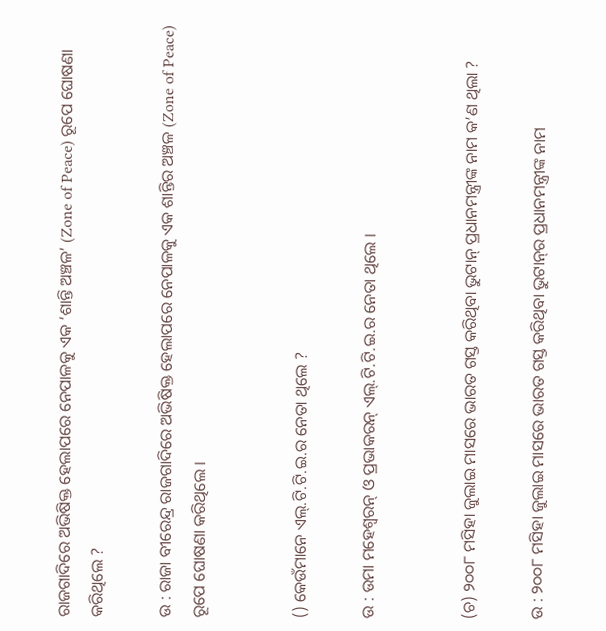ରାଜଗାଦିରେ ଅଭିଷିକ୍ତ ହେଲାପରେ ନେପାଳକୁ ଏକ ‘ଶାନ୍ତି ଅଞ୍ଚଳ’ (Zone of Peace) ରୂପେ ଘୋଷଣା କରିଥିଲେ ?

ଉ : ରାଜା ବୀରେନ୍ଦ୍ର ରାଜଗାଦିରେ ଅଭିଷିକ୍ତ ହେଲାପରେ ନେପାଳକୁ ଏକ ଶାନ୍ତିର ଅଞ୍ଚଳ (Zone of Peace) ରୂପେ ଘୋଷଣା କରିଥିଲେ ।


() କେଉଁମାନେ ଏଲ୍.ଟି.ଟି.ଇ.ର ନେତା ଥିଲେ ?

ଉ : ଉମା ମହେଶ୍ଵରନ୍ ଓ ପ୍ରଭାକରନ୍ ଏଲ୍.ଟି.ଟି.ଇ.ର ନେତା ଥିଲେ ।


(ଚ) ୨୦୦୮ ମସିହା ଜୁଲାଇ ମାସରେ ଭାରତ ଗସ୍ତ କରିଥିବା ଭୁଟାନ୍‌ ପ୍ରଧାନମନ୍ତ୍ରୀଙ୍କ ନାମ କ’ଣ ଥିଲା ?

ଉ : ୨୦୦୮ ମସିହା ଜୁଲାଇ ମାସରେ ଭାରତ ଗସ୍ତ କରିଥିବା ଭୁଟାନ୍‌ର ପ୍ରଧାନମନ୍ତ୍ରୀଙ୍କ ନାମ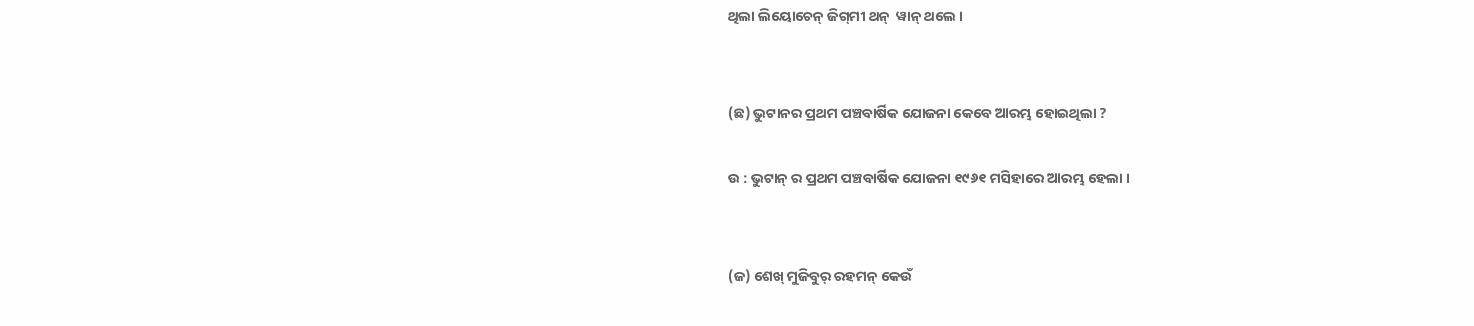ଥିଲା ଲିୟୋଚେନ୍ ଜିଗ୍‌ମୀ ଥନ୍‌  ୱାନ୍ ଥଲେ ।


(ଛ) ଭୁଟାନର ପ୍ରଥମ ପଞ୍ଚବାର୍ଷିକ ଯୋଜନା କେବେ ଆରମ୍ଭ ହୋଇଥିଲା ?

ଉ : ଭୁଟାନ୍‌ ର ପ୍ରଥମ ପଞ୍ଚବାର୍ଷିକ ଯୋଜନା ୧୯୬୧ ମସିହାରେ ଆରମ୍ଭ ହେଲା ।


(ଜ) ଶେଖ୍ ମୁଜିବୁର୍ ରହମନ୍ କେଉଁ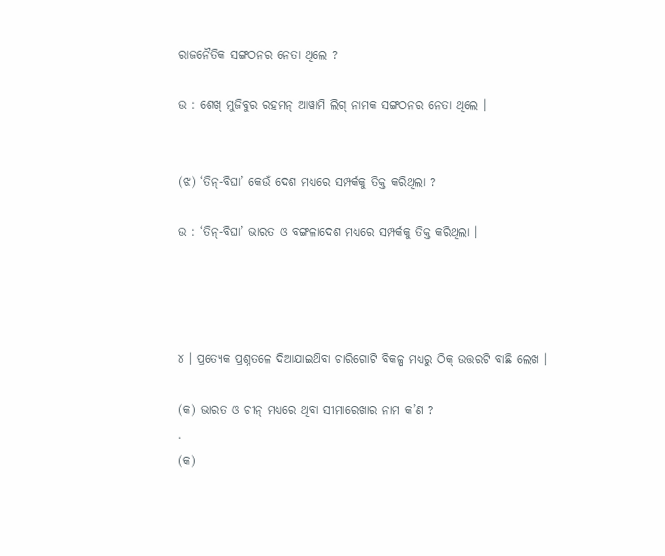ରାଜନୈତିକ ସଙ୍ଗଠନର ନେତା ଥିଲେ ?

ଉ : ଶେଖ୍ ମୁଜିବୁର ରହମନ୍ ଆୱାମି ଲିଗ୍ ନାମକ ସଙ୍ଗଠନର ନେତା ଥିଲେ ।


(ଝ) ‘ତିନ୍-ବିଘା’ କେଉଁ ଦେଶ ମଧ୍ୟରେ ସମ୍ପର୍କକୁ ତିକ୍ତ କରିଥିଲା ?

ଉ : ‘ତିନ୍-ବିଘା’ ଭାରତ ଓ ବଙ୍ଗଳାଦେଶ ମଧ୍ୟରେ ସମ୍ପର୍କକୁ ତିକ୍ତ କରିଥିଲା ।




୪ । ପ୍ରତ୍ୟେକ ପ୍ରଶ୍ନତଳେ ଦିଆଯାଇଥ‌ିବା ଚାରିଗୋଟି ବିକଳ୍ପ ମଧ୍ୟରୁ ଠିକ୍ ଉତ୍ତରଟି ବାଛି ଲେଖ ।

(କ) ଭାରତ ଓ ଚୀନ୍ ମଧ୍ୟରେ ଥିବା ସୀମାରେଖାର ନାମ କ’ଣ ?
.
(କ)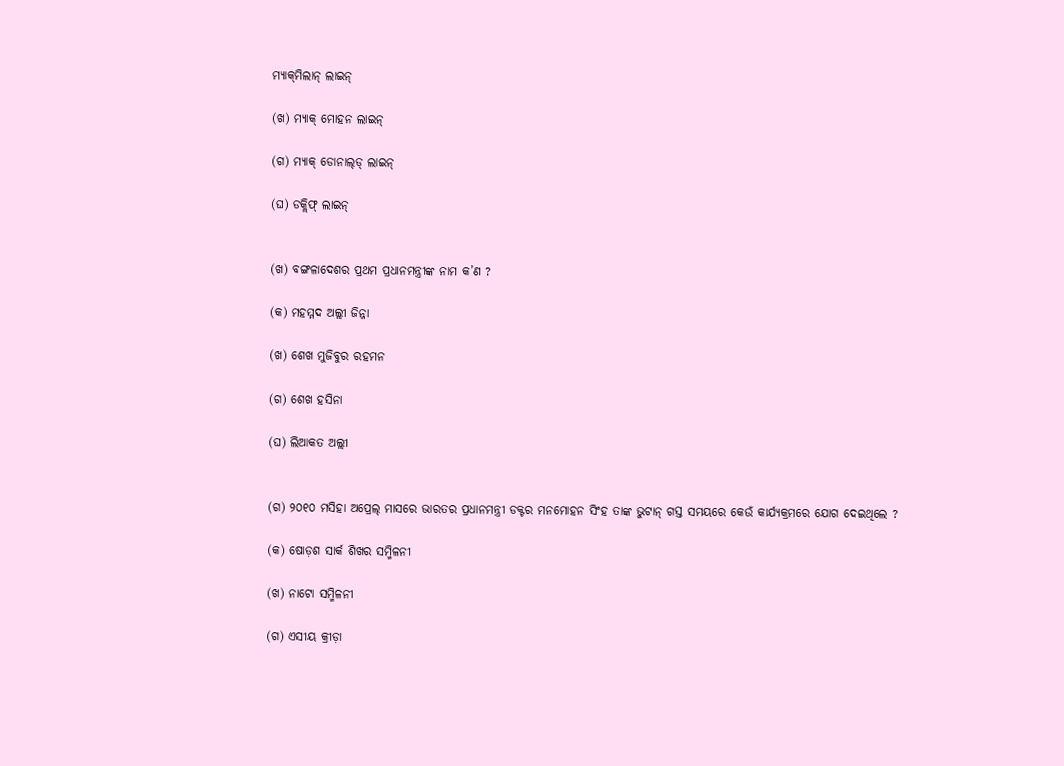ମ୍ୟାକ୍‌ମିଲାନ୍ ଲାଇନ୍

(ଖ) ମ୍ୟାକ୍ ମୋହନ ଲାଇନ୍

(ଗ) ମ୍ୟାକ୍ ଡୋନାଲ୍‌ଡ୍ ଲାଇନ୍

(ଘ) ଡକ୍ଲିଫ୍ ଲାଇନ୍


(ଖ) ବଙ୍ଗଳାଦେଶର ପ୍ରଥମ ପ୍ରଧାନମନ୍ତ୍ରୀଙ୍କ ନାମ କ’ଣ ?

(କ) ମହମ୍ମଦ ଅଲ୍ଲୀ ଜିନ୍ନା

(ଖ) ଶେଖ ମୁଜିବୁର ରହମନ

(ଗ) ଶେଖ ହସିନା

(ଘ) ଲିଆକତ ଅଲ୍ଲୀ


(ଗ) ୨୦୧୦ ମସିହା ଅପ୍ରେଲ୍ ମାସରେ ଭାରତର ପ୍ରଧାନମନ୍ତ୍ରୀ ଡକ୍ଟର ମନମୋହନ ସିଂହ ତାଙ୍କ ଭୁଟାନ୍ ଗସ୍ତ ସମୟରେ କେଉଁ କାର୍ଯ୍ୟକ୍ରମରେ ଯୋଗ ଦେଇଥିଲେ ?

(କ) ଷୋଡ଼ଶ ସାର୍କ ଶିଖର ସମ୍ମିଳନୀ

(ଖ) ନାଟୋ ସମ୍ମିଳନୀ

(ଗ) ଏସୀୟ କ୍ରୀଡ଼ା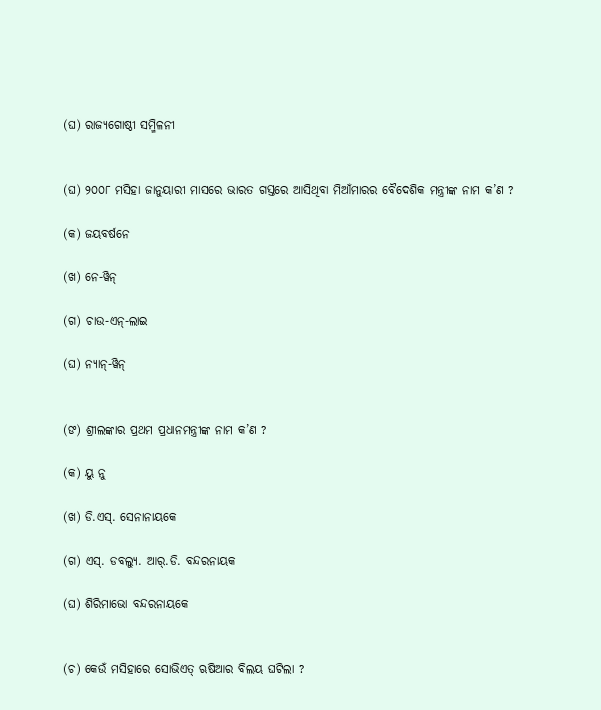(ଘ) ରାଜ୍ୟଗୋଷ୍ଠୀ ସମ୍ମିଳନୀ


(ଘ) ୨୦୦୮ ମସିହା ଜାନୁୟାରୀ ମାସରେ ଭାରତ ଗସ୍ତରେ ଆସିଥିବା ମିଆଁମାରର ବୈଦେଶିକ ମନ୍ତ୍ରୀଙ୍କ ନାମ କ’ଣ ?

(କ) ଜୟବର୍ଷନେ

(ଖ) ନେ-ୱିନ୍

(ଗ) ଚାଉ-ଏନ୍-ଲାଇ

(ଘ) ନ୍ୟାନ୍-ୱିନ୍


(ଙ) ଶ୍ରୀଲଙ୍କାର ପ୍ରଥମ ପ୍ରଧାନମନ୍ତ୍ରୀଙ୍କ ନାମ କ’ଣ ?

(କ) ୟୁ ନୁ

(ଖ) ଡି.ଏସ୍. ସେନାନାୟକେ

(ଗ) ଏସ୍. ଡବଲ୍ୟୁ. ଆର୍.ଡି. ବନ୍ଦରନାୟକ

(ଘ) ଶିରିମାଭୋ ବନ୍ଦରନାୟକେ


(ଚ) କେଉଁ ମସିହାରେ ସୋଭିଏତ୍ ଋଷିଆର ବିଲୟ ଘଟିଲା ?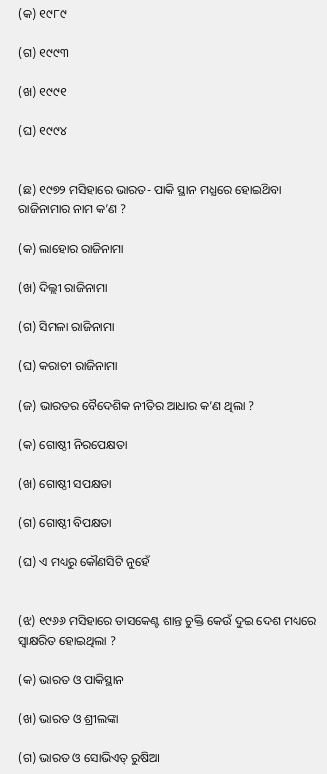(କ) ୧୯୮୯

(ଗ) ୧୯୯୩

(ଖ) ୧୯୯୧

(ଘ) ୧୯୯୪


(ଛ) ୧୯୭୨ ମସିହାରେ ଭାରତ- ପାକି ସ୍ଥାନ ମଧ୍ଯରେ ହୋଇଥ‌ିବା ରାଜିନାମାର ନାମ କ’ଣ ?

(କ) ଲାହୋର ରାଜିନାମା

(ଖ) ଦିଲ୍ଲୀ ରାଜିନାମା

(ଗ) ସିମଳା ରାଜିନାମା

(ଘ) କରାଚୀ ରାଜିନାମା

(ଜ) ଭାରତର ବୈଦେଶିକ ନୀତିର ଆଧାର କ’ଣ ଥିଲା ?

(କ) ଗୋଷ୍ଠୀ ନିରପେକ୍ଷତା

(ଖ) ଗୋଷ୍ଠୀ ସପକ୍ଷତା

(ଗ) ଗୋଷ୍ଠୀ ବିପକ୍ଷତା

(ଘ) ଏ ମଧ୍ୟରୁ କୌଣସିଟି ନୁହେଁ


(ଝ) ୧୯୬୬ ମସିହାରେ ତାସକେଣ୍ଟ ଶାନ୍ତ ଚୁକ୍ତି କେଉଁ ଦୁଇ ଦେଶ ମଧ୍ୟରେ ସ୍ୱାକ୍ଷରିତ ହୋଇଥିଲା ?

(କ) ଭାରତ ଓ ପାକିସ୍ଥାନ

(ଖ) ଭାରତ ଓ ଶ୍ରୀଲଙ୍କା

(ଗ) ଭାରତ ଓ ସୋଭିଏତ୍ ରୁଷିଆ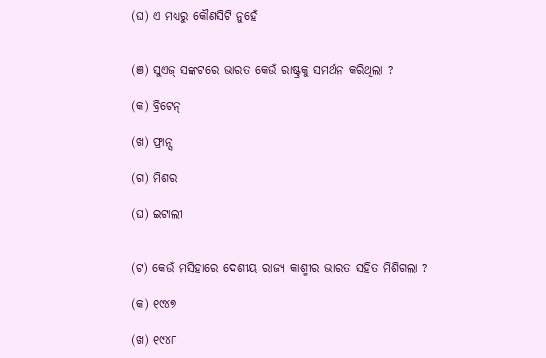(ଘ) ଏ ମଧ୍ୟରୁ କୌଣସିଟି ନୁହେଁ


(ଞ) ସୁଏଜ୍ ସଙ୍କଟରେ ଭାରତ କେଉଁ ରାଷ୍ଟ୍ରକୁ ସମର୍ଥନ କରିଥିଲା ?

(କ) ବ୍ରିଟେନ୍

(ଖ) ଫ୍ରାନ୍ସ

(ଗ) ମିଶର

(ଘ) ଇଟାଲୀ


(ଟ) କେଉଁ ମସିହାରେ ଦେଶୀୟ ରାଜ୍ୟ କାଶ୍ମୀର ଭାରତ ସହିତ ମିଶିଗଲା ?

(କ) ୧୯୪୭

(ଖ) ୧୯୪୮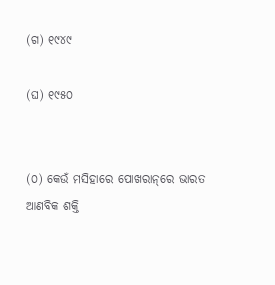(ଗ) ୧୯୪୯

(ଘ) ୧୯୫୦


(୦) କେଉଁ ମସିହାରେ ପୋଖରାନ୍‌ରେ ଭାରତ ଆଣବିକ ଶକ୍ତି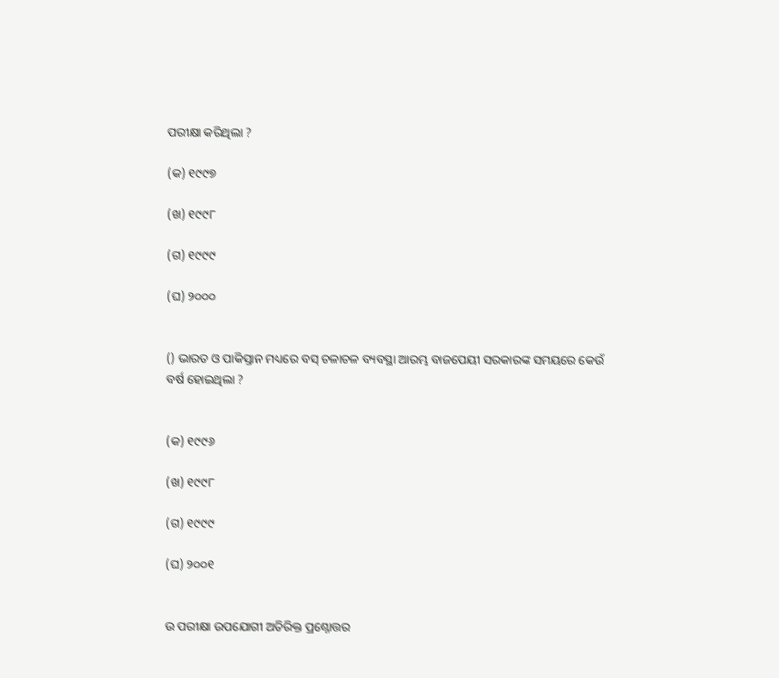ପରୀକ୍ଷା କରିଥିଲା ?

(କ) ୧୯୯୭

(ଖ) ୧୯୯୮

(ଗ) ୧୯୯୯

(ଘ) ୨୦୦୦


() ଭାରତ ଓ ପାକିସ୍ତାନ ମଧ୍ୟରେ ବସ୍ ଚଳାଚଳ ବ୍ୟବସ୍ଥା ଆରମ୍ଭ ବାଜପେୟୀ ସରକାରଙ୍କ ସମୟରେ କେଉଁ ବର୍ଷ ହୋଇଥିଲା ?


(କ) ୧୯୯୬

(ଖ) ୧୯୯୮

(ଗ) ୧୯୯୯

(ଘ) ୨୦୦୧


ଉ ପରୀକ୍ଷା ଉପଯୋଗୀ ଅତିରିକ୍ତ ପ୍ରଶ୍ନୋତ୍ତର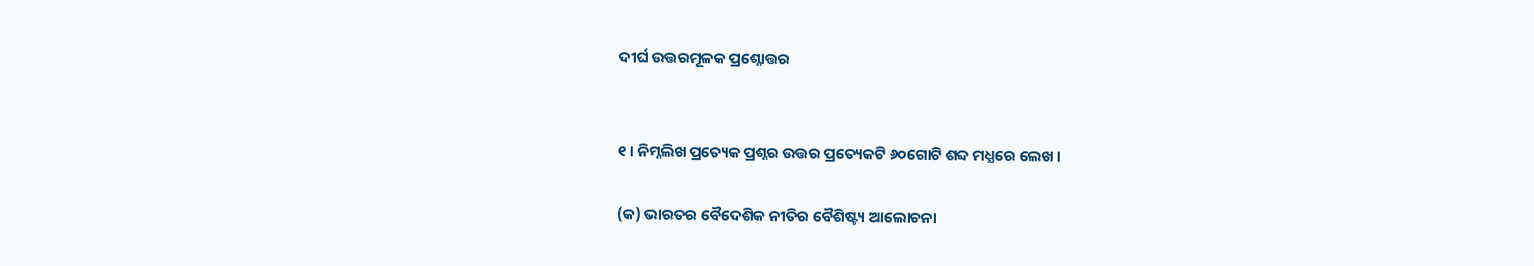ଦୀର୍ଘ ଉତ୍ତରମୂଳକ ପ୍ରଶ୍ନୋତ୍ତର


୧ । ନିମ୍ନଲିଖ ପ୍ରତ୍ୟେକ ପ୍ରଶ୍ନର ଉତ୍ତର ପ୍ରତ୍ୟେକଟି ୬୦ଗୋଟି ଶବ୍ଦ ମଧ୍ଯରେ ଲେଖ ।

(କ) ଭାରତର ବୈଦେଶିକ ନୀତିର ବୈଶିଷ୍ଟ୍ୟ ଆଲୋଚନା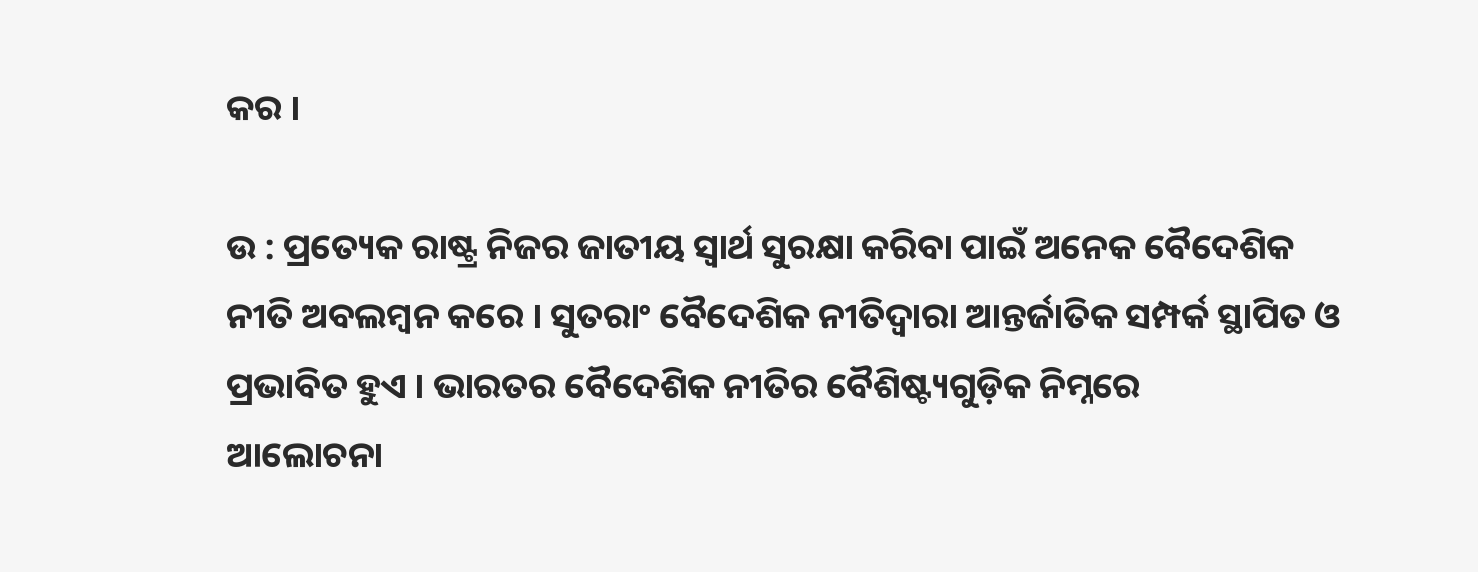କର ।

ଉ : ପ୍ରତ୍ୟେକ ରାଷ୍ଟ୍ର ନିଜର ଜାତୀୟ ସ୍ୱାର୍ଥ ସୁରକ୍ଷା କରିବା ପାଇଁ ଅନେକ ବୈଦେଶିକ ନୀତି ଅବଲମ୍ବନ କରେ । ସୁତରାଂ ବୈଦେଶିକ ନୀତିଦ୍ୱାରା ଆନ୍ତର୍ଜାତିକ ସମ୍ପର୍କ ସ୍ଥାପିତ ଓ ପ୍ରଭାବିତ ହୁଏ । ଭାରତର ବୈଦେଶିକ ନୀତିର ବୈଶିଷ୍ଟ୍ୟଗୁଡ଼ିକ ନିମ୍ନରେ
ଆଲୋଚନା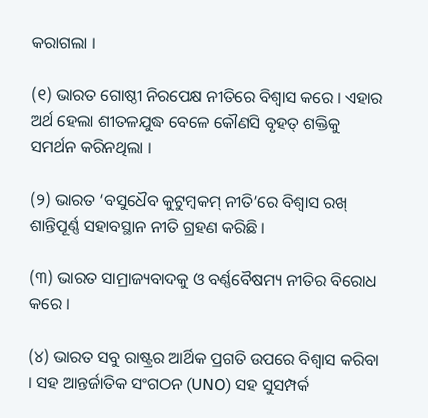କରାଗଲା ।

(୧) ଭାରତ ଗୋଷ୍ଠୀ ନିରପେକ୍ଷ ନୀତିରେ ବିଶ୍ଵାସ କରେ । ଏହାର ଅର୍ଥ ହେଲା ଶୀତଳଯୁଦ୍ଧ ବେଳେ କୌଣସି ବୃହତ୍ ଶକ୍ତିକୁ ସମର୍ଥନ କରିନଥିଲା ।

(୨) ଭାରତ ‘ବସୁଧୈବ କୁଟୁମ୍ବକମ୍ ନୀତି’ରେ ବିଶ୍ଵାସ ରଖ୍ ଶାନ୍ତିପୂର୍ଣ୍ଣ ସହାବସ୍ଥାନ ନୀତି ଗ୍ରହଣ କରିଛି ।

(୩) ଭାରତ ସାମ୍ରାଜ୍ୟବାଦକୁ ଓ ବର୍ଣ୍ଣବୈଷମ୍ୟ ନୀତିର ବିରୋଧ କରେ ।

(୪) ଭାରତ ସବୁ ରାଷ୍ଟ୍ରର ଆର୍ଥିକ ପ୍ରଗତି ଉପରେ ବିଶ୍ବାସ କରିବା । ସହ ଆନ୍ତର୍ଜାତିକ ସଂଗଠନ (UNO) ସହ ସୁସମ୍ପର୍କ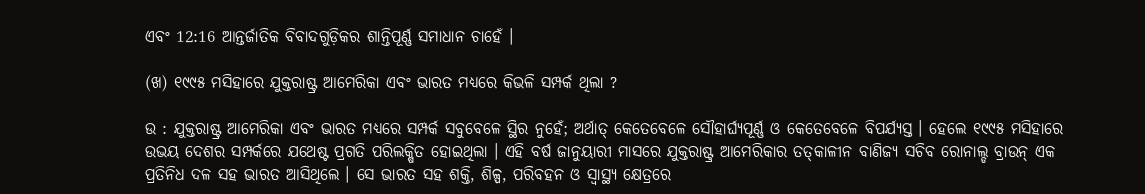ଏବଂ 12:16 ଆନ୍ତର୍ଜାତିକ ବିବାଦଗୁଡ଼ିକର ଶାନ୍ତିପୂର୍ଣ୍ଣ ସମାଧାନ ଚାହେଁ ।

(ଖ) ୧୯୯୫ ମସିହାରେ ଯୁକ୍ତରାଷ୍ଟ୍ର ଆମେରିକା ଏବଂ ଭାରତ ମଧ୍ୟରେ କିଭଳି ସମ୍ପର୍କ ଥିଲା ?

ଉ : ଯୁକ୍ତରାଷ୍ଟ୍ର ଆମେରିକା ଏବଂ ଭାରତ ମଧ୍ୟରେ ସମ୍ପର୍କ ସବୁବେଳେ ସ୍ଥିର ନୁହେଁ; ଅର୍ଥାତ୍ କେତେବେଳେ ସୌହାର୍ଘ୍ୟପୂର୍ଣ୍ଣ ଓ କେତେବେଳେ ବିପର୍ଯ୍ୟସ୍ତ । ହେଲେ ୧୯୯୫ ମସିହାରେ ଉଭୟ ଦେଶର ସମ୍ପର୍କରେ ଯଥେଷ୍ଟ ପ୍ରଗତି ପରିଲକ୍ଷିତ ହୋଇଥିଲା । ଏହି ବର୍ଷ ଜାନୁୟାରୀ ମାସରେ ଯୁକ୍ତରାଷ୍ଟ୍ର ଆମେରିକାର ତତ୍‌କାଳୀନ ବାଣିଜ୍ୟ ସଚିବ ରୋନାଲ୍ଡ ବ୍ରାଉନ୍ ଏକ ପ୍ରତିନିଧ ଦଳ ସହ ଭାରତ ଆସିଥିଲେ । ସେ ଭାରତ ସହ ଶକ୍ତି, ଶିଳ୍ପ, ପରିବହନ ଓ ସ୍ଵାସ୍ଥ୍ୟ କ୍ଷେତ୍ରରେ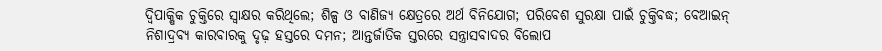ଦ୍ବିପାକ୍ଷିକ ଚୁକ୍ତିରେ ସ୍ବାକ୍ଷର କରିଥିଲେ; ଶିଳ୍ପ ଓ ବାଣିଜ୍ୟ କ୍ଷେତ୍ରରେ ଅର୍ଥ ବିନିଯୋଗ; ପରିବେଶ ସୁରକ୍ଷା ପାଇଁ ଚୁକ୍ତିବଦ୍ଧ; ବେଆଇନ୍ ନିଶାଦ୍ରବ୍ୟ କାରବାରକୁ ଦୃଢ଼ ହସ୍ତରେ ଦମନ; ଆନ୍ତର୍ଜାତିକ ସ୍ତରରେ ସନ୍ତ୍ରାସବାଦର ବିଲୋପ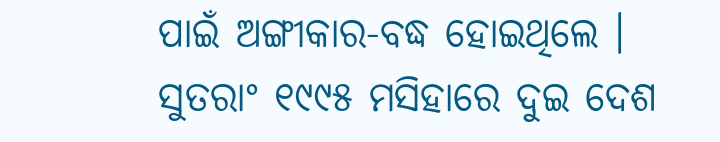ପାଇଁ ଅଙ୍ଗୀକାର-ବଦ୍ଧ ହୋଇଥିଲେ । ସୁତରାଂ ୧୯୯୫ ମସିହାରେ ଦୁଇ ଦେଶ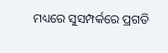ମଧ୍ୟରେ ସୁସମ୍ପର୍କରେ ପ୍ରଗତି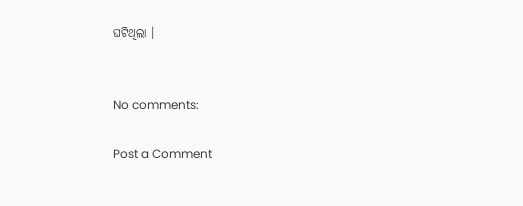ଘଟିଥିଲା ।


No comments:

Post a Comment